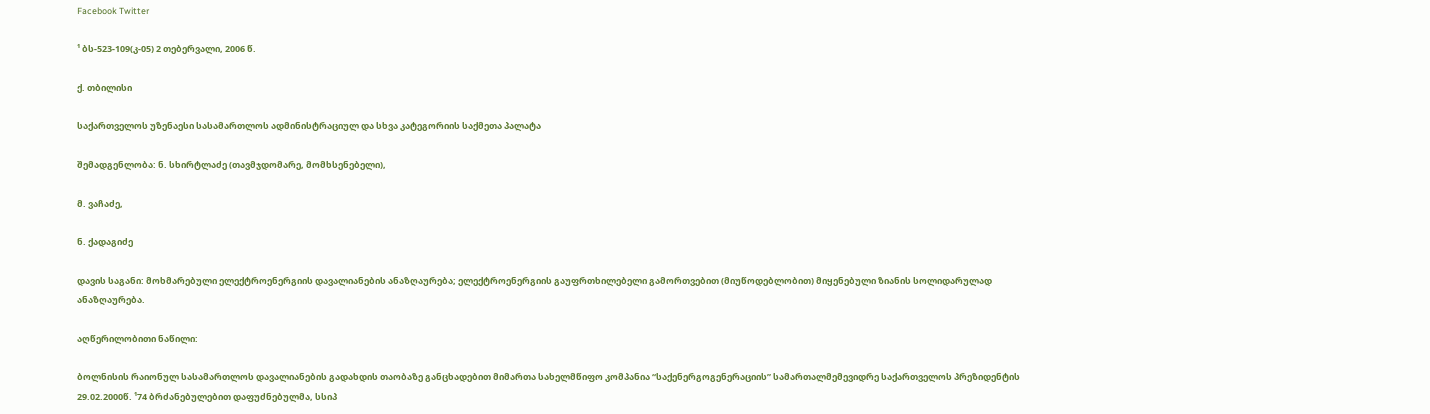Facebook Twitter

¹ ბს-523-109(კ-05) 2 თებერვალი, 2006 წ.

ქ. თბილისი

საქართველოს უზენაესი სასამართლოს ადმინისტრაციულ და სხვა კატეგორიის საქმეთა პალატა

შემადგენლობა: ნ. სხირტლაძე (თავმჯდომარე, მომხსენებელი),

მ. ვაჩაძე,

ნ. ქადაგიძე

დავის საგანი: მოხმარებული ელექტროენერგიის დავალიანების ანაზღაურება; ელექტროენერგიის გაუფრთხილებელი გამორთვებით (მიუწოდებლობით) მიყენებული ზიანის სოლიდარულად ანაზღაურება.

აღწერილობითი ნაწილი:

ბოლნისის რაიონულ სასამართლოს დავალიანების გადახდის თაობაზე განცხადებით მიმართა სახელმწიფო კომპანია “საქენერგოგენერაციის” სამართალმემევიდრე საქართველოს პრეზიდენტის 29.02.2000წ. ¹74 ბრძანებულებით დაფუძნებულმა, სსიპ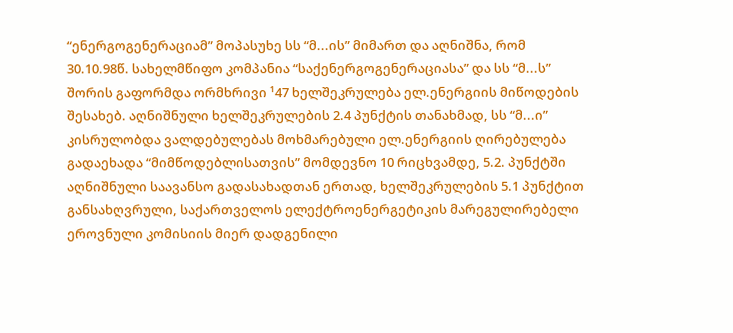“ენერგოგენერაციამ” მოპასუხე სს “მ...ის” მიმართ და აღნიშნა, რომ 30.10.98წ. სახელმწიფო კომპანია “საქენერგოგენერაციასა” და სს “მ...ს” შორის გაფორმდა ორმხრივი ¹47 ხელშეკრულება ელ.ენერგიის მიწოდების შესახებ. აღნიშნული ხელშეკრულების 2.4 პუნქტის თანახმად, სს “მ...ი” კისრულობდა ვალდებულებას მოხმარებული ელ.ენერგიის ღირებულება გადაეხადა “მიმწოდებლისათვის” მომდევნო 10 რიცხვამდე, 5.2. პუნქტში აღნიშნული საავანსო გადასახადთან ერთად, ხელშეკრულების 5.1 პუნქტით განსახღვრული, საქართველოს ელექტროენერგეტიკის მარეგულირებელი ეროვნული კომისიის მიერ დადგენილი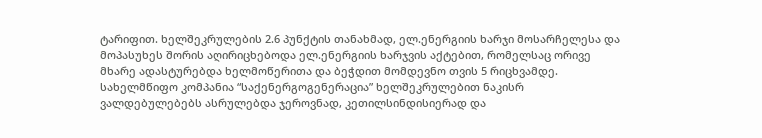ტარიფით. ხელშეკრულების 2.6 პუნქტის თანახმად, ელ.ენერგიის ხარჯი მოსარჩელესა და მოპასუხეს შორის აღირიცხებოდა ელ.ენერგიის ხარჯვის აქტებით, რომელსაც ორივე მხარე ადასტურებდა ხელმოწერითა და ბეჭდით მომდევნო თვის 5 რიცხვამდე. სახელმწიფო კომპანია “საქენერგოგენერაცია” ხელშეკრულებით ნაკისრ ვალდებულებებს ასრულებდა ჯეროვნად, კეთილსინდისიერად და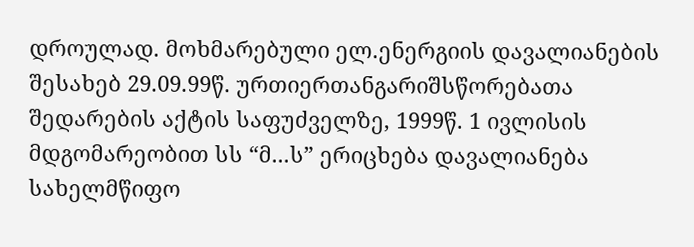დროულად. მოხმარებული ელ.ენერგიის დავალიანების შესახებ 29.09.99წ. ურთიერთანგარიშსწორებათა შედარების აქტის საფუძველზე, 1999წ. 1 ივლისის მდგომარეობით სს “მ...ს” ერიცხება დავალიანება სახელმწიფო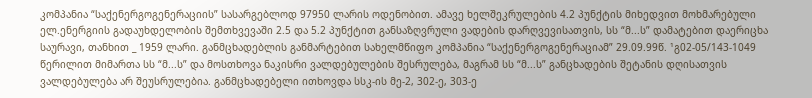კომპანია “საქენერგოგენერაციის” სასარგებლოდ 97950 ლარის ოდენობით. ამავე ხელშეკრულების 4.2 პუნქტის მიხედვით მოხმარებული ელ.ენერგიის გადაუხდელობის შემთხვევაში 2.5 და 5.2 პუნქტით განსაზღვრული ვადების დარღვევისათვის, სს “მ...ს” დამატებით დაერიცხა საურავი, თანხით _ 1959 ლარი. განმცხადებლის განმარტებით სახელმწიფო კომპანია “საქენერგოგენერაციამ” 29.09.99წ. ¹გ02-05/143-1049 წერილით მიმართა სს “მ...ს” და მოსთხოვა ნაკისრი ვალდებულების შესრულება, მაგრამ სს “მ...ს” განცხადების შეტანის დღისათვის ვალდებულება არ შეუსრულებია. განმცხადებელი ითხოვდა სსკ-ის მე-2, 302-ე, 303-ე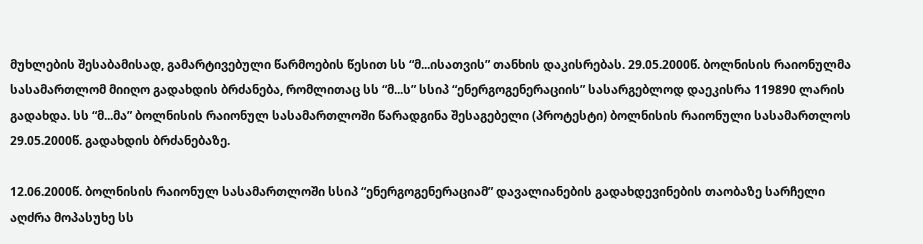მუხლების შესაბამისად, გამარტივებული წარმოების წესით სს “მ...ისათვის” თანხის დაკისრებას. 29.05.2000წ. ბოლნისის რაიონულმა სასამართლომ მიიღო გადახდის ბრძანება, რომლითაც სს “მ...ს” სსიპ “ენერგოგენერაციის” სასარგებლოდ დაეკისრა 119890 ლარის გადახდა. სს “მ...მა” ბოლნისის რაიონულ სასამართლოში წარადგინა შესაგებელი (პროტესტი) ბოლნისის რაიონული სასამართლოს 29.05.2000წ. გადახდის ბრძანებაზე.

12.06.2000წ. ბოლნისის რაიონულ სასამართლოში სსიპ “ენერგოგენერაციამ” დავალიანების გადახდევინების თაობაზე სარჩელი აღძრა მოპასუხე სს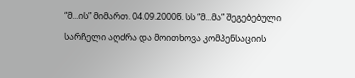“მ...ის” მიმართ. 04.09.2000წ. სს “მ...მა” შეგებებული სარჩელი აღძრა და მოითხოვა კომპენსაციის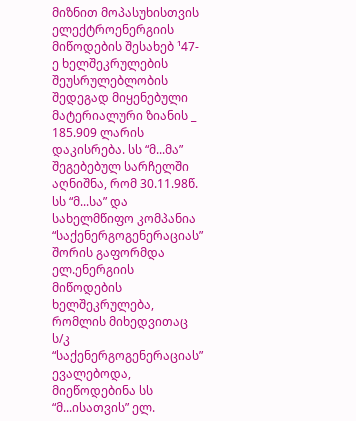მიზნით მოპასუხისთვის ელექტროენერგიის მიწოდების შესახებ ¹47-ე ხელშეკრულების შეუსრულებლობის შედეგად მიყენებული მატერიალური ზიანის _ 185.909 ლარის დაკისრება. სს “მ...მა” შეგებებულ სარჩელში აღნიშნა, რომ 30.11.98წ. სს “მ...სა” და სახელმწიფო კომპანია “საქენერგოგენერაციას” შორის გაფორმდა ელ.ენერგიის მიწოდების ხელშეკრულება, რომლის მიხედვითაც ს/კ “საქენერგოგენერაციას” ევალებოდა, მიეწოდებინა სს “მ...ისათვის” ელ.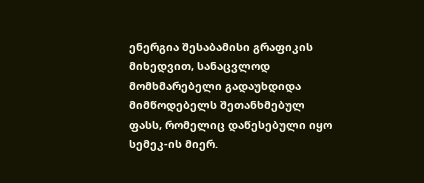ენერგია შესაბამისი გრაფიკის მიხედვით, სანაცვლოდ მომხმარებელი გადაუხდიდა მიმწოდებელს შეთანხმებულ ფასს, რომელიც დაწესებული იყო სემეკ-ის მიერ.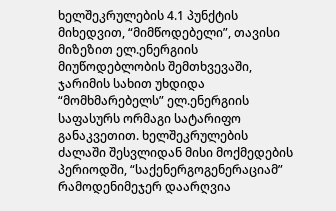ხელშეკრულების 4.1 პუნქტის მიხედვით, “მიმწოდებელი”, თავისი მიზეზით ელ.ენერგიის მიუწოდებლობის შემთხვევაში, ჯარიმის სახით უხდიდა “მომხმარებელს” ელ.ენერგიის საფასურს ორმაგი სატარიფო განაკვეთით. ხელშეკრულების ძალაში შესვლიდან მისი მოქმედების პერიოდში, “საქენერგოგენერაციამ” რამოდენიმეჯერ დაარღვია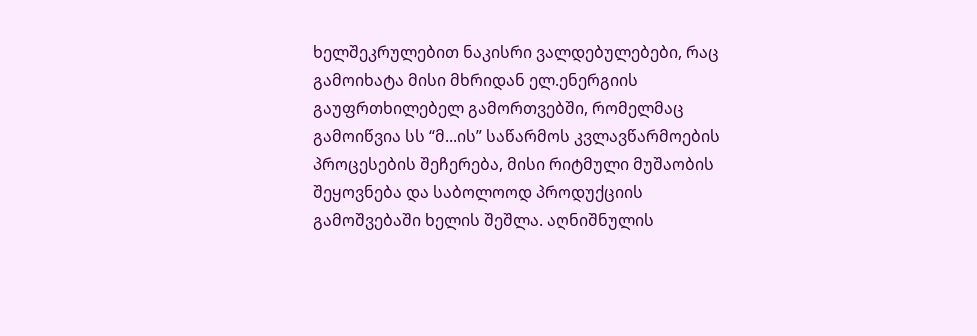ხელშეკრულებით ნაკისრი ვალდებულებები, რაც გამოიხატა მისი მხრიდან ელ.ენერგიის გაუფრთხილებელ გამორთვებში, რომელმაც გამოიწვია სს “მ...ის” საწარმოს კვლავწარმოების პროცესების შეჩერება, მისი რიტმული მუშაობის შეყოვნება და საბოლოოდ პროდუქციის გამოშვებაში ხელის შეშლა. აღნიშნულის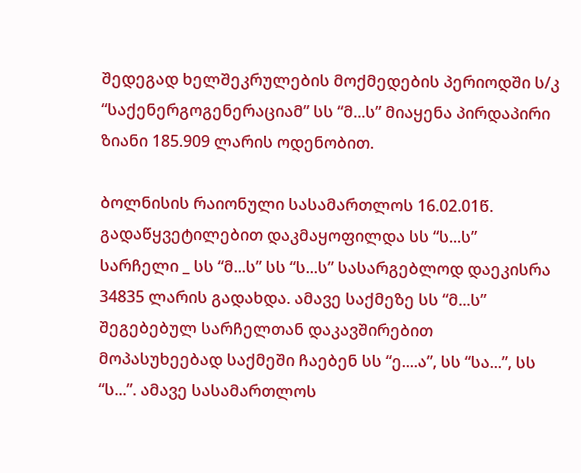შედეგად ხელშეკრულების მოქმედების პერიოდში ს/კ “საქენერგოგენერაციამ” სს “მ...ს” მიაყენა პირდაპირი ზიანი 185.909 ლარის ოდენობით.

ბოლნისის რაიონული სასამართლოს 16.02.01წ. გადაწყვეტილებით დაკმაყოფილდა სს “ს...ს” სარჩელი _ სს “მ...ს” სს “ს...ს” სასარგებლოდ დაეკისრა 34835 ლარის გადახდა. ამავე საქმეზე სს “მ...ს” შეგებებულ სარჩელთან დაკავშირებით მოპასუხეებად საქმეში ჩაებენ სს “ე....ა”, სს “სა...”, სს “ს...”. ამავე სასამართლოს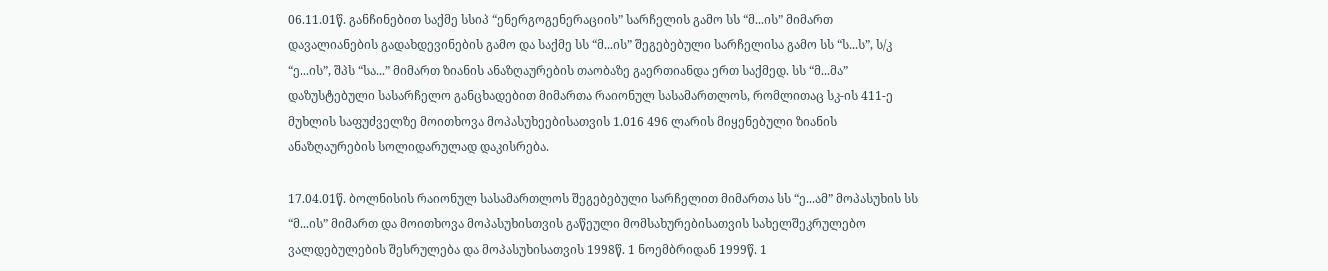06.11.01წ. განჩინებით საქმე სსიპ “ენერგოგენერაციის” სარჩელის გამო სს “მ...ის” მიმართ დავალიანების გადახდევინების გამო და საქმე სს “მ...ის” შეგებებული სარჩელისა გამო სს “ს...ს”, ს/კ “ე...ის”, შპს “სა...” მიმართ ზიანის ანაზღაურების თაობაზე გაერთიანდა ერთ საქმედ. სს “მ...მა” დაზუსტებული სასარჩელო განცხადებით მიმართა რაიონულ სასამართლოს, რომლითაც სკ-ის 411-ე მუხლის საფუძველზე მოითხოვა მოპასუხეებისათვის 1.016 496 ლარის მიყენებული ზიანის ანაზღაურების სოლიდარულად დაკისრება.

17.04.01წ. ბოლნისის რაიონულ სასამართლოს შეგებებული სარჩელით მიმართა სს “ე...ამ” მოპასუხის სს “მ...ის” მიმართ და მოითხოვა მოპასუხისთვის გაწეული მომსახურებისათვის სახელშეკრულებო ვალდებულების შესრულება და მოპასუხისათვის 1998წ. 1 ნოემბრიდან 1999წ. 1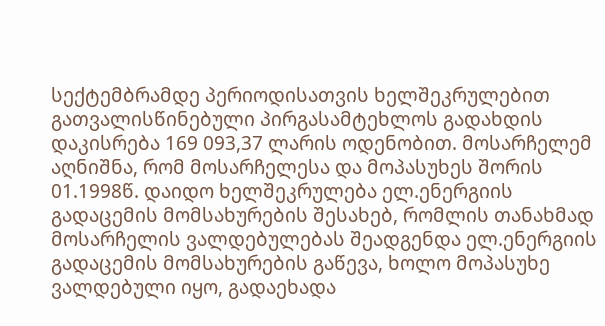სექტემბრამდე პერიოდისათვის ხელშეკრულებით გათვალისწინებული პირგასამტეხლოს გადახდის დაკისრება 169 093,37 ლარის ოდენობით. მოსარჩელემ აღნიშნა, რომ მოსარჩელესა და მოპასუხეს შორის 01.1998წ. დაიდო ხელშეკრულება ელ.ენერგიის გადაცემის მომსახურების შესახებ, რომლის თანახმად მოსარჩელის ვალდებულებას შეადგენდა ელ.ენერგიის გადაცემის მომსახურების გაწევა, ხოლო მოპასუხე ვალდებული იყო, გადაეხადა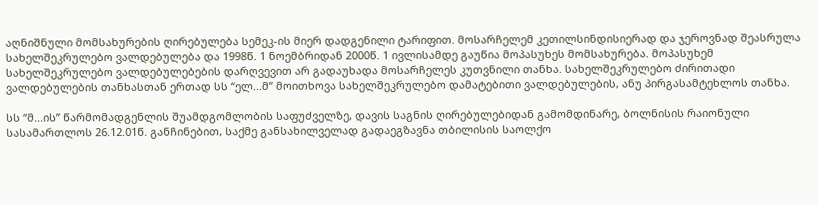აღნიშნული მომსახურების ღირებულება სემეკ-ის მიერ დადგენილი ტარიფით. მოსარჩელემ კეთილსინდისიერად და ჯეროვნად შეასრულა სახელშეკრულებო ვალდებულება და 1998წ. 1 ნოემბრიდან 2000წ. 1 ივლისამდე გაუწია მოპასუხეს მომსახურება. მოპასუხემ სახელშეკრულებო ვალდებულებების დარღვევით არ გადაუხადა მოსარჩელეს კუთვნილი თანხა. სახელშეკრულებო ძირითადი ვალდებულების თანხასთან ერთად სს “ელ...მ” მოითხოვა სახელშეკრულებო დამატებითი ვალდებულების, ანუ პირგასამტეხლოს თანხა.

სს “მ...ის” წარმომადგენლის შუამდგომლობის საფუძველზე, დავის საგნის ღირებულებიდან გამომდინარე, ბოლნისის რაიონული სასამართლოს 26.12.01წ. განჩინებით, საქმე განსახილველად გადაეგზავნა თბილისის საოლქო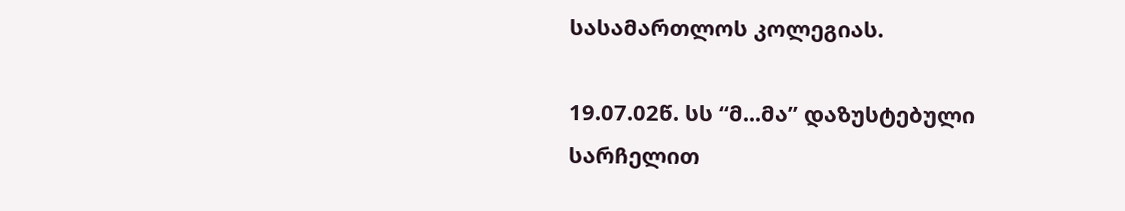სასამართლოს კოლეგიას.

19.07.02წ. სს “მ...მა” დაზუსტებული სარჩელით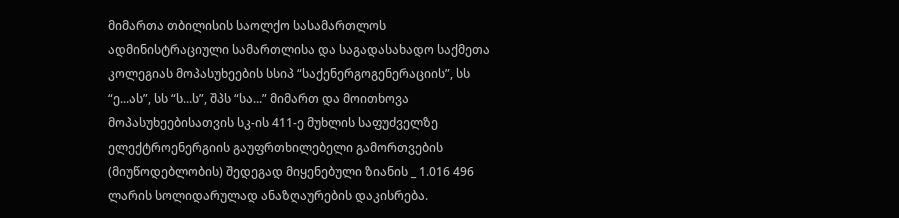მიმართა თბილისის საოლქო სასამართლოს ადმინისტრაციული სამართლისა და საგადასახადო საქმეთა კოლეგიას მოპასუხეების სსიპ “საქენერგოგენერაციის”, სს “ე...ას”, სს “ს...ს”, შპს “სა...” მიმართ და მოითხოვა მოპასუხეებისათვის სკ-ის 411-ე მუხლის საფუძველზე ელექტროენერგიის გაუფრთხილებელი გამორთვების (მიუწოდებლობის) შედეგად მიყენებული ზიანის _ 1.016 496 ლარის სოლიდარულად ანაზღაურების დაკისრება.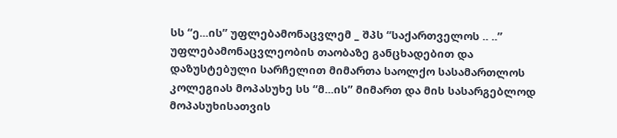სს “ე...ის” უფლებამონაცვლემ _ შპს “საქართველოს .. ..” უფლებამონაცვლეობის თაობაზე განცხადებით და დაზუსტებული სარჩელით მიმართა საოლქო სასამართლოს კოლეგიას მოპასუხე სს “მ...ის” მიმართ და მის სასარგებლოდ მოპასუხისათვის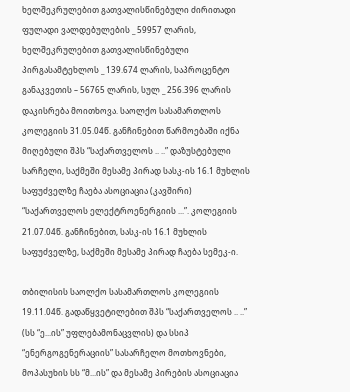ხელშეკრულებით გათვალისწინებული ძირითადი ფულადი ვალდებულების _ 59957 ლარის, ხელშეკრულებით გათვალისწინებული პირგასამტეხლოს _ 139.674 ლარის, საპროცენტო განაკვეთის – 56765 ლარის, სულ _ 256.396 ლარის დაკისრება მოითხოვა. საოლქო სასამართლოს კოლეგიის 31.05.04წ. განჩინებით წარმოებაში იქნა მიღებული შპს “საქართველოს .. ..” დაზუსტებული სარჩელი, საქმეში მესამე პირად სასკ-ის 16.1 მუხლის საფუძველზე ჩაება ასოციაცია (კავშირი) “საქართველოს ელექტროენერგიის ...”. კოლეგიის 21.07.04წ. განჩინებით, სასკ-ის 16.1 მუხლის საფუძველზე, საქმეში მესამე პირად ჩაება სემეკ-ი.

თბილისის საოლქო სასამართლოს კოლეგიის 19.11.04წ. გადაწყვეტილებით შპს “საქართველოს .. ..” (სს “ე...ის” უფლებამონაცვლის) და სსიპ “ენერგოგენერაციის” სასარჩელო მოთხოვნები, მოპასუხის სს “მ...ის” და მესამე პირების ასოციაცია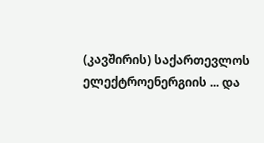(კავშირის) საქართევლოს ელექტროენერგიის ... და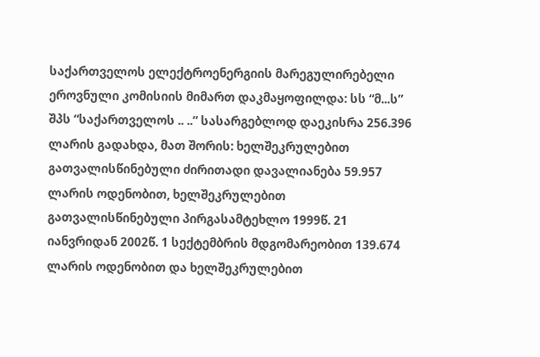საქართველოს ელექტროენერგიის მარეგულირებელი ეროვნული კომისიის მიმართ დაკმაყოფილდა: სს “მ...ს” შპს “საქართველოს .. ..” სასარგებლოდ დაეკისრა 256.396 ლარის გადახდა, მათ შორის: ხელშეკრულებით გათვალისწინებული ძირითადი დავალიანება 59.957 ლარის ოდენობით, ხელშეკრულებით გათვალისწინებული პირგასამტეხლო 1999წ. 21 იანვრიდან 2002წ. 1 სექტემბრის მდგომარეობით 139.674 ლარის ოდენობით და ხელშეკრულებით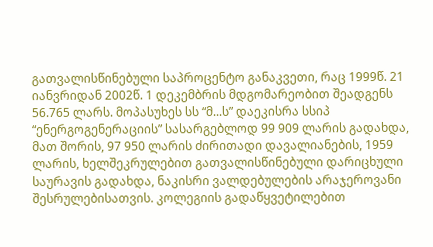გათვალისწინებული საპროცენტო განაკვეთი, რაც 1999წ. 21 იანვრიდან 2002წ. 1 დეკემბრის მდგომარეობით შეადგენს 56.765 ლარს. მოპასუხეს სს “მ...ს” დაეკისრა სსიპ “ენერგოგენერაციის” სასარგებლოდ 99 909 ლარის გადახდა, მათ შორის, 97 950 ლარის ძირითადი დავალიანების, 1959 ლარის, ხელშეკრულებით გათვალისწინებული დარიცხული საურავის გადახდა, ნაკისრი ვალდებულების არაჯეროვანი შესრულებისათვის. კოლეგიის გადაწყვეტილებით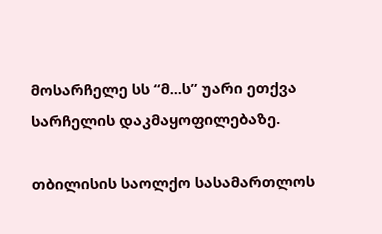მოსარჩელე სს “მ...ს” უარი ეთქვა სარჩელის დაკმაყოფილებაზე.

თბილისის საოლქო სასამართლოს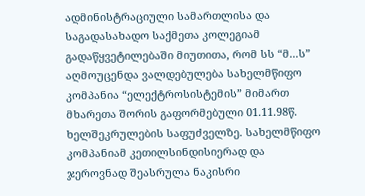ადმინისტრაციული სამართლისა და საგადასახადო საქმეთა კოლეგიამ გადაწყვეტილებაში მიუთითა, რომ სს “მ...ს” აღმოუცენდა ვალდებულება სახელმწიფო კომპანია “ელექტროსისტემის” მიმართ მხარეთა შორის გაფორმებული 01.11.98წ. ხელშეკრულების საფუძველზე. სახელმწიფო კომპანიამ კეთილსინდისიერად და ჯეროვნად შეასრულა ნაკისრი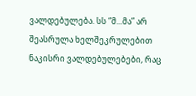ვალდებულება. სს “მ...მა” არ შეასრულა ხელშეკრულებით ნაკისრი ვალდებულებები, რაც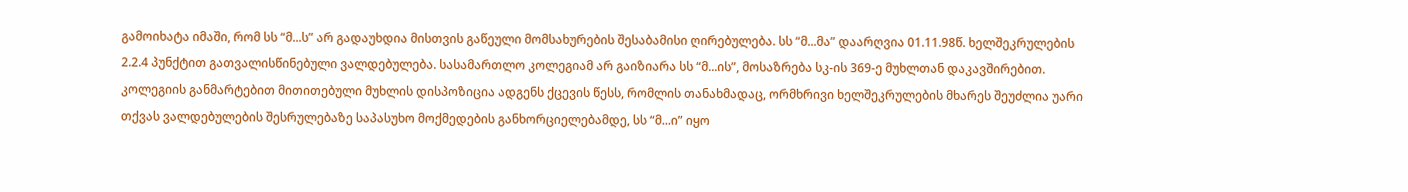გამოიხატა იმაში, რომ სს “მ...ს” არ გადაუხდია მისთვის გაწეული მომსახურების შესაბამისი ღირებულება. სს “მ...მა” დაარღვია 01.11.98წ. ხელშეკრულების 2.2.4 პუნქტით გათვალისწინებული ვალდებულება. სასამართლო კოლეგიამ არ გაიზიარა სს “მ...ის”, მოსაზრება სკ-ის 369-ე მუხლთან დაკავშირებით. კოლეგიის განმარტებით მითითებული მუხლის დისპოზიცია ადგენს ქცევის წესს, რომლის თანახმადაც, ორმხრივი ხელშეკრულების მხარეს შეუძლია უარი თქვას ვალდებულების შესრულებაზე საპასუხო მოქმედების განხორციელებამდე, სს “მ...ი” იყო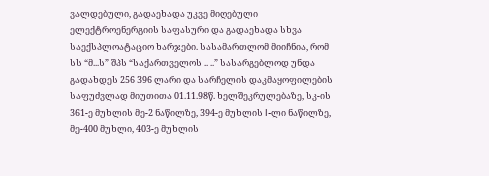ვალდებული, გადაეხადა უკვე მიღებული ელექტროენერგიის საფასური და გადაეხადა სხვა საექსპლოატაციო ხარჯები. სასამართლომ მიიჩნია, რომ სს “მ...ს” შპს “საქართველოს .. ..” სასარგებლოდ უნდა გადახდეს 256 396 ლარი და სარჩელის დაკმაყოფილების საფუძვლად მიუთითა 01.11.98წ. ხელშეკრულებაზე, სკ-ის 361-ე მუხლის მე-2 ნაწილზე, 394-ე მუხლის I-ლი ნაწილზე, მე-400 მუხლი, 403-ე მუხლის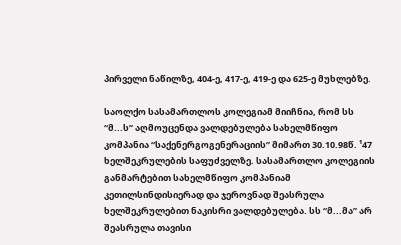პირველი ნაწილზე, 404-ე, 417-ე, 419-ე და 625-ე მუხლებზე.

საოლქო სასამართლოს კოლეგიამ მიიჩნია, რომ სს “მ...ს” აღმოუცენდა ვალდებულება სახელმწიფო კომპანია “საქენერგოგენერაციის” მიმართ 30.10.98წ. ¹47 ხელშეკრულების საფუძველზე. სასამართლო კოლეგიის განმარტებით სახელმწიფო კომპანიამ კეთილსინდისიერად და ჯეროვნად შეასრულა ხელშეკრულებით ნაკისრი ვალდებულება. სს “მ...მა” არ შეასრულა თავისი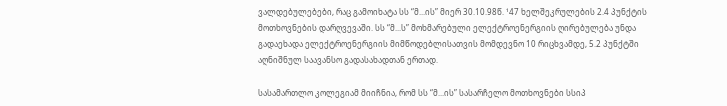ვალდებულებები, რაც გამოიხატა სს “მ...ის” მიერ 30.10.98წ. ¹47 ხელშეკრულების 2.4 პუნქტის მოთხოვნების დარღვევაში. სს “მ...ს” მოხმარებული ელექტროენერგიის ღირებულება უნდა გადაეხადა ელექტროენერგიის მიმწოდებლისათვის მომდევნო 10 რიცხვამდე, 5.2 პუნქტში აღნიშნულ საავანსო გადასახადთან ერთად.

სასამართლო კოლეგიამ მიიჩნია, რომ სს “მ...ის” სასარჩელო მოთხოვნები სსიპ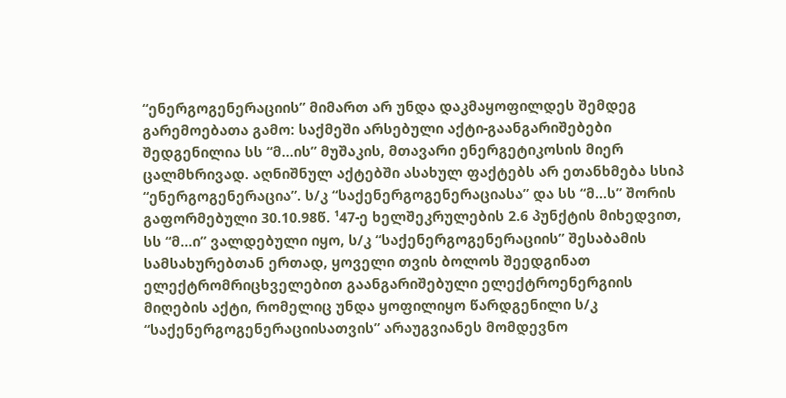“ენერგოგენერაციის” მიმართ არ უნდა დაკმაყოფილდეს შემდეგ გარემოებათა გამო: საქმეში არსებული აქტი-გაანგარიშებები შედგენილია სს “მ...ის” მუშაკის, მთავარი ენერგეტიკოსის მიერ ცალმხრივად. აღნიშნულ აქტებში ასახულ ფაქტებს არ ეთანხმება სსიპ “ენერგოგენერაცია”. ს/კ “საქენერგოგენერაციასა” და სს “მ...ს” შორის გაფორმებული 30.10.98წ. ¹47-ე ხელშეკრულების 2.6 პუნქტის მიხედვით, სს “მ...ი” ვალდებული იყო, ს/კ “საქენერგოგენერაციის” შესაბამის სამსახურებთან ერთად, ყოველი თვის ბოლოს შეედგინათ ელექტრომრიცხველებით გაანგარიშებული ელექტროენერგიის მიღების აქტი, რომელიც უნდა ყოფილიყო წარდგენილი ს/კ “საქენერგოგენერაციისათვის” არაუგვიანეს მომდევნო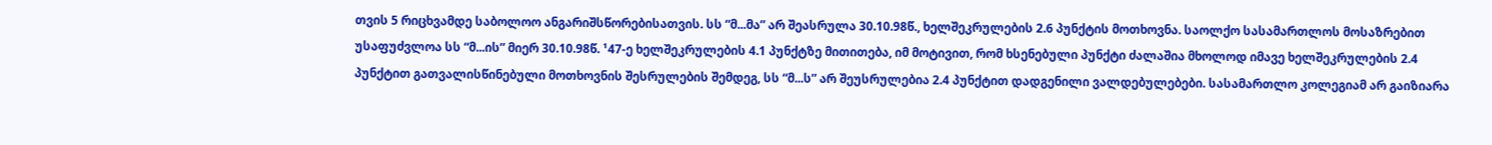თვის 5 რიცხვამდე საბოლოო ანგარიშსწორებისათვის. სს “მ...მა” არ შეასრულა 30.10.98წ., ხელშეკრულების 2.6 პუნქტის მოთხოვნა. საოლქო სასამართლოს მოსაზრებით უსაფუძვლოა სს “მ...ის” მიერ 30.10.98წ. ¹47-ე ხელშეკრულების 4.1 პუნქტზე მითითება, იმ მოტივით, რომ ხსენებული პუნქტი ძალაშია მხოლოდ იმავე ხელშეკრულების 2.4 პუნქტით გათვალისწინებული მოთხოვნის შესრულების შემდეგ, სს “მ...ს” არ შეუსრულებია 2.4 პუნქტით დადგენილი ვალდებულებები. სასამართლო კოლეგიამ არ გაიზიარა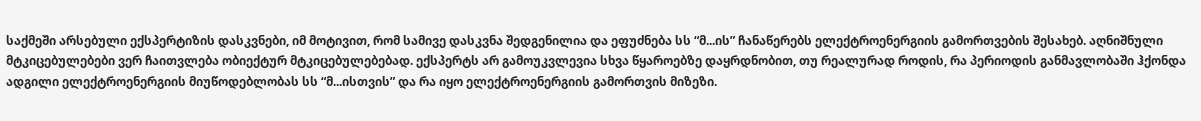საქმეში არსებული ექსპერტიზის დასკვნები, იმ მოტივით, რომ სამივე დასკვნა შედგენილია და ეფუძნება სს “მ...ის” ჩანაწერებს ელექტროენერგიის გამორთვების შესახებ. აღნიშნული მტკიცებულებები ვერ ჩაითვლება ობიექტურ მტკიცებულებებად. ექსპერტს არ გამოუკვლევია სხვა წყაროებზე დაყრდნობით, თუ რეალურად როდის, რა პერიოდის განმავლობაში ჰქონდა ადგილი ელექტროენერგიის მიუწოდებლობას სს “მ...ისთვის” და რა იყო ელექტროენერგიის გამორთვის მიზეზი.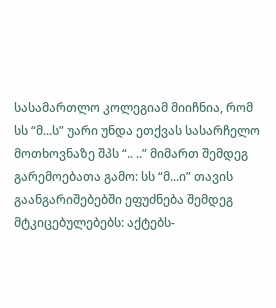სასამართლო კოლეგიამ მიიჩნია, რომ სს “მ...ს” უარი უნდა ეთქვას სასარჩელო მოთხოვნაზე შპს “.. ..” მიმართ შემდეგ გარემოებათა გამო: სს “მ...ი” თავის გაანგარიშებებში ეფუძნება შემდეგ მტკიცებულებებს: აქტებს-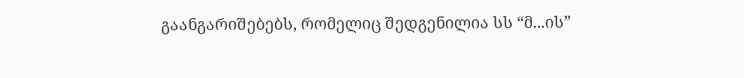გაანგარიშებებს, რომელიც შედგენილია სს “მ...ის”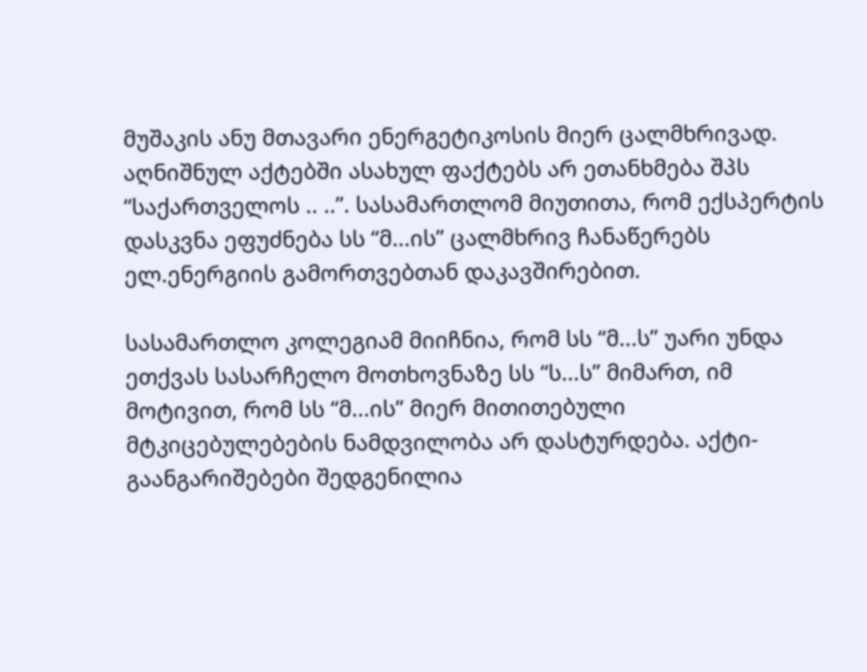მუშაკის ანუ მთავარი ენერგეტიკოსის მიერ ცალმხრივად. აღნიშნულ აქტებში ასახულ ფაქტებს არ ეთანხმება შპს “საქართველოს .. ..”. სასამართლომ მიუთითა, რომ ექსპერტის დასკვნა ეფუძნება სს “მ...ის” ცალმხრივ ჩანაწერებს ელ.ენერგიის გამორთვებთან დაკავშირებით.

სასამართლო კოლეგიამ მიიჩნია, რომ სს “მ...ს” უარი უნდა ეთქვას სასარჩელო მოთხოვნაზე სს “ს...ს” მიმართ, იმ მოტივით, რომ სს “მ...ის” მიერ მითითებული მტკიცებულებების ნამდვილობა არ დასტურდება. აქტი-გაანგარიშებები შედგენილია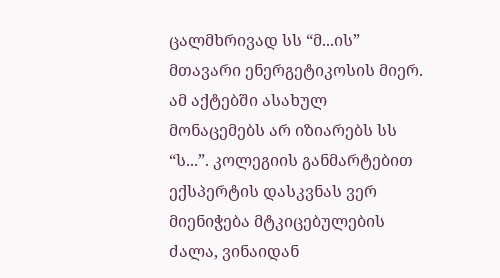ცალმხრივად სს “მ...ის” მთავარი ენერგეტიკოსის მიერ. ამ აქტებში ასახულ მონაცემებს არ იზიარებს სს “ს...”. კოლეგიის განმარტებით ექსპერტის დასკვნას ვერ მიენიჭება მტკიცებულების ძალა, ვინაიდან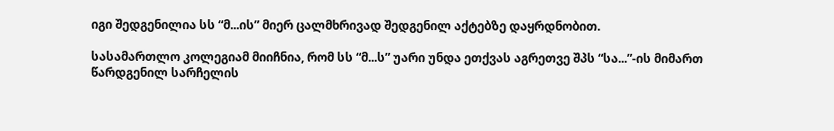იგი შედგენილია სს “მ...ის” მიერ ცალმხრივად შედგენილ აქტებზე დაყრდნობით.

სასამართლო კოლეგიამ მიიჩნია, რომ სს “მ...ს” უარი უნდა ეთქვას აგრეთვე შპს “სა...”-ის მიმართ წარდგენილ სარჩელის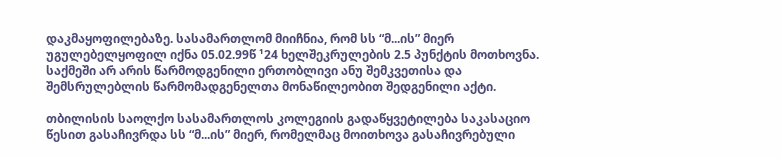დაკმაყოფილებაზე. სასამართლომ მიიჩნია, რომ სს “მ...ის” მიერ უგულებელყოფილ იქნა 05.02.99წ ¹24 ხელშეკრულების 2.5 პუნქტის მოთხოვნა. საქმეში არ არის წარმოდგენილი ერთობლივი ანუ შემკვეთისა და შემსრულებლის წარმომადგენელთა მონაწილეობით შედგენილი აქტი.

თბილისის საოლქო სასამართლოს კოლეგიის გადაწყვეტილება საკასაციო წესით გასაჩივრდა სს “მ...ის” მიერ, რომელმაც მოითხოვა გასაჩივრებული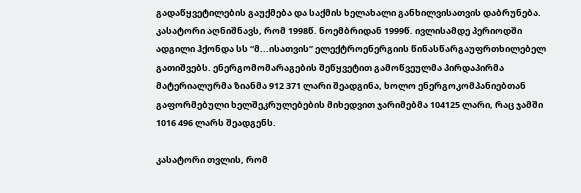გადაწყვეტილების გაუქმება და საქმის ხელახალი განხილვისათვის დაბრუნება. კასატორი აღნიშნავს, რომ 1998წ. ნოემბრიდან 1999წ. ივლისამდე პერიოდში ადგილი ჰქონდა სს “მ...ისათვის” ელექტროენერგიის წინასწარგაუფრთხილებელ გათიშვებს. ენერგომომარაგების შეწყვეტით გამოწვეულმა პირდაპირმა მატერიალურმა ზიანმა 912 371 ლარი შეადგინა, ხოლო ენერგოკომპანიებთან გაფორმებული ხელშეკრულებების მიხედვით ჯარიმებმა 104125 ლარი, რაც ჯამში 1016 496 ლარს შეადგენს.

კასატორი თვლის, რომ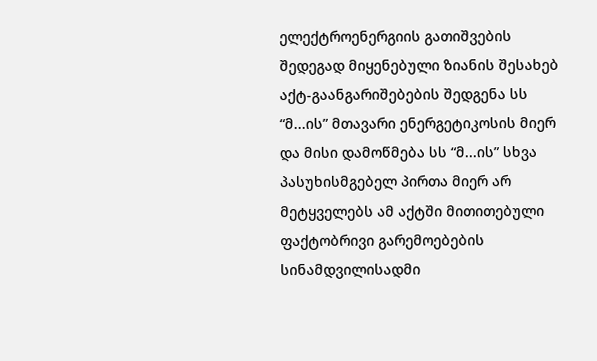ელექტროენერგიის გათიშვების შედეგად მიყენებული ზიანის შესახებ აქტ-გაანგარიშებების შედგენა სს “მ...ის” მთავარი ენერგეტიკოსის მიერ და მისი დამოწმება სს “მ...ის” სხვა პასუხისმგებელ პირთა მიერ არ მეტყველებს ამ აქტში მითითებული ფაქტობრივი გარემოებების სინამდვილისადმი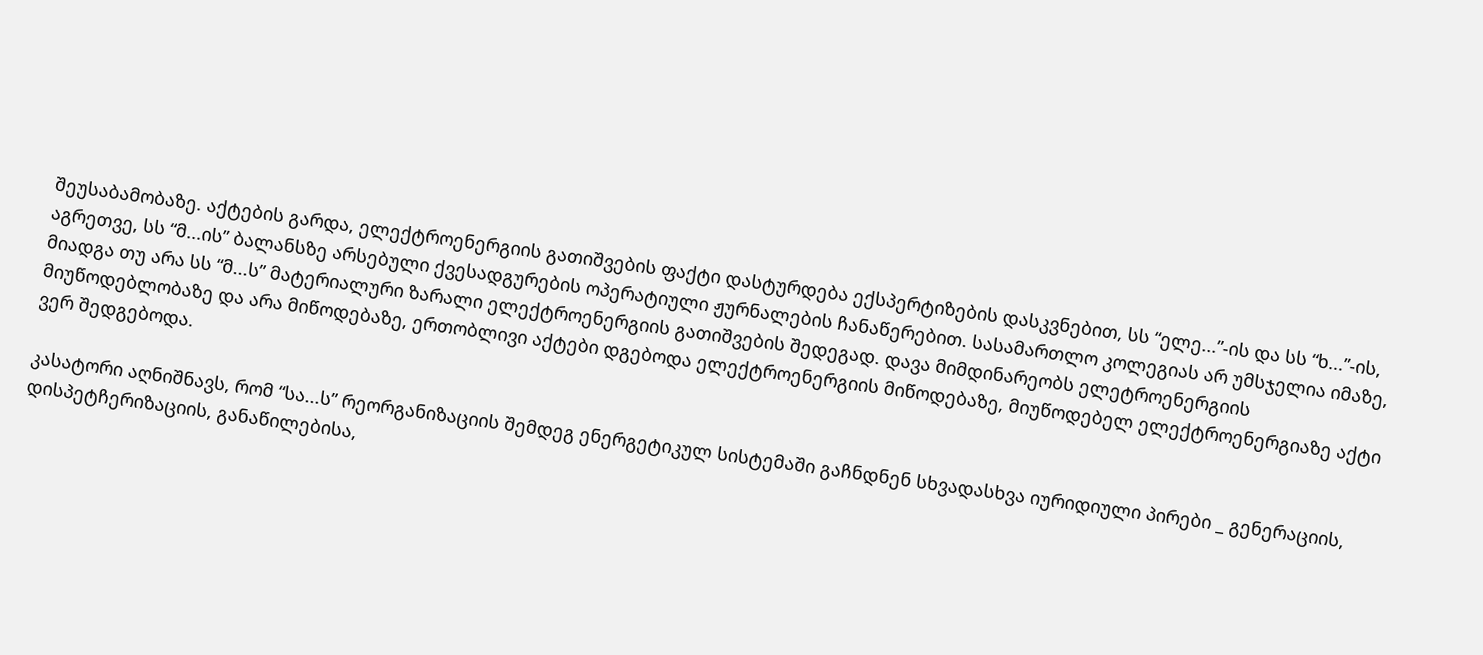შეუსაბამობაზე. აქტების გარდა, ელექტროენერგიის გათიშვების ფაქტი დასტურდება ექსპერტიზების დასკვნებით, სს “ელე...”-ის და სს “ხ...”-ის, აგრეთვე, სს “მ...ის” ბალანსზე არსებული ქვესადგურების ოპერატიული ჟურნალების ჩანაწერებით. სასამართლო კოლეგიას არ უმსჯელია იმაზე, მიადგა თუ არა სს “მ...ს” მატერიალური ზარალი ელექტროენერგიის გათიშვების შედეგად. დავა მიმდინარეობს ელეტროენერგიის მიუწოდებლობაზე და არა მიწოდებაზე, ერთობლივი აქტები დგებოდა ელექტროენერგიის მიწოდებაზე, მიუწოდებელ ელექტროენერგიაზე აქტი ვერ შედგებოდა.

კასატორი აღნიშნავს, რომ “სა...ს” რეორგანიზაციის შემდეგ ენერგეტიკულ სისტემაში გაჩნდნენ სხვადასხვა იურიდიული პირები _ გენერაციის, დისპეტჩერიზაციის, განაწილებისა,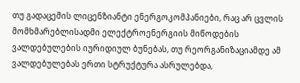თუ გადაცემის ლიცენზიანტი ენერგოკომპანიები, რაც არ ცვლის მომხმარებლისადმი ელექტროენერგიის მიწოდების ვალდებულების იურიდიულ ბუნებას, თუ რეორგანიზაციამდე ამ ვალდებულებას ერთი სტრუქტურა ასრულებდა,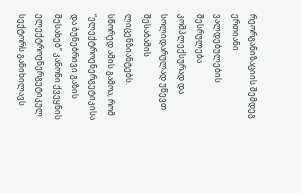რეორგანიზაციის შემდეგ ერთიანი ვალდებულების შესრულება კომპლექსურად და სოლიდარულად უწევთ შესაბამის ლიცენზიანტებს. სწორედ ამის გამოა, რომ “ელექტროენერგეტიკისა და ბუნებრივი გაზის შესახებ” კანონი ქვეყნის ელექტროენერგეტიკულ სექტორს განიხილავს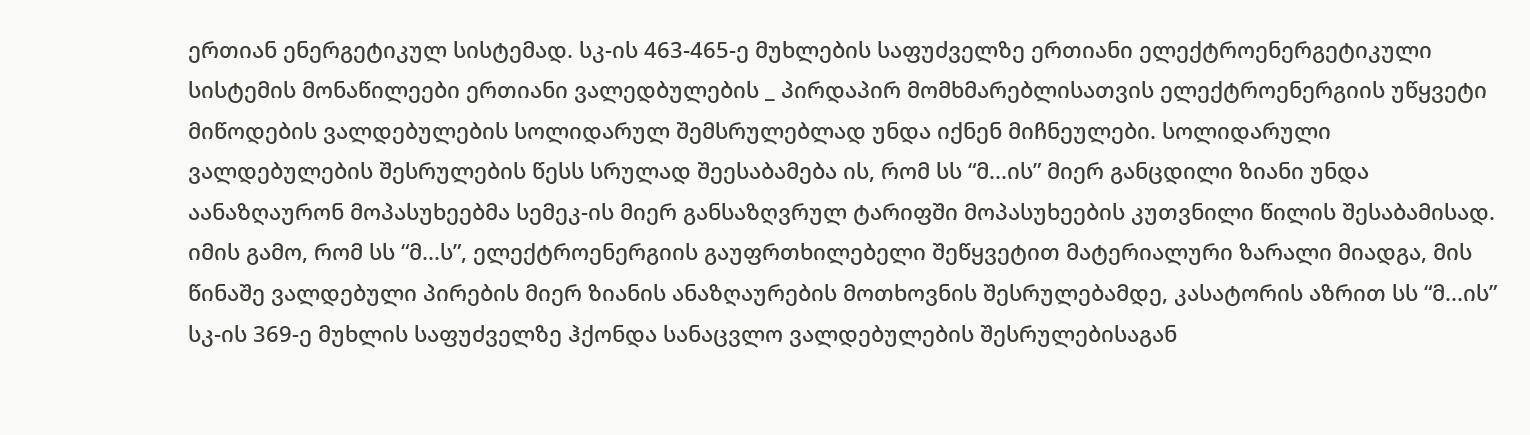ერთიან ენერგეტიკულ სისტემად. სკ-ის 463-465-ე მუხლების საფუძველზე ერთიანი ელექტროენერგეტიკული სისტემის მონაწილეები ერთიანი ვალედბულების _ პირდაპირ მომხმარებლისათვის ელექტროენერგიის უწყვეტი მიწოდების ვალდებულების სოლიდარულ შემსრულებლად უნდა იქნენ მიჩნეულები. სოლიდარული ვალდებულების შესრულების წესს სრულად შეესაბამება ის, რომ სს “მ...ის” მიერ განცდილი ზიანი უნდა აანაზღაურონ მოპასუხეებმა სემეკ-ის მიერ განსაზღვრულ ტარიფში მოპასუხეების კუთვნილი წილის შესაბამისად. იმის გამო, რომ სს “მ...ს”, ელექტროენერგიის გაუფრთხილებელი შეწყვეტით მატერიალური ზარალი მიადგა, მის წინაშე ვალდებული პირების მიერ ზიანის ანაზღაურების მოთხოვნის შესრულებამდე, კასატორის აზრით სს “მ...ის” სკ-ის 369-ე მუხლის საფუძველზე ჰქონდა სანაცვლო ვალდებულების შესრულებისაგან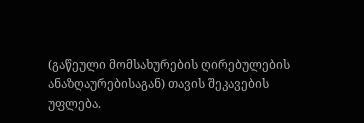(გაწეული მომსახურების ღირებულების ანაზღაურებისაგან) თავის შეკავების უფლება.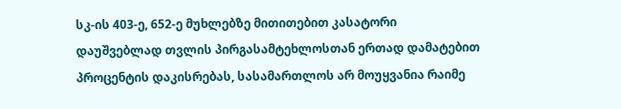სკ-ის 403-ე, 652-ე მუხლებზე მითითებით კასატორი დაუშვებლად თვლის პირგასამტეხლოსთან ერთად დამატებით პროცენტის დაკისრებას, სასამართლოს არ მოუყვანია რაიმე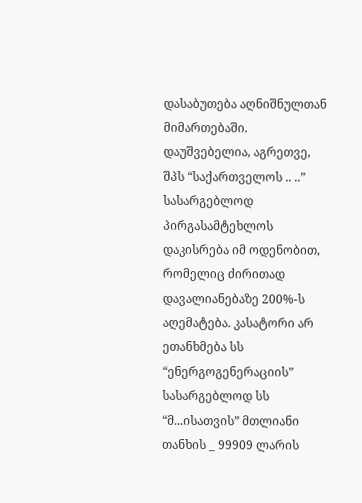დასაბუთება აღნიშნულთან მიმართებაში. დაუშვებელია, აგრეთვე, შპს “საქართველოს .. ..” სასარგებლოდ პირგასამტეხლოს დაკისრება იმ ოდენობით, რომელიც ძირითად დავალიანებაზე 200%-ს აღემატება. კასატორი არ ეთანხმება სს “ენერგოგენერაციის” სასარგებლოდ სს “მ...ისათვის” მთლიანი თანხის _ 99909 ლარის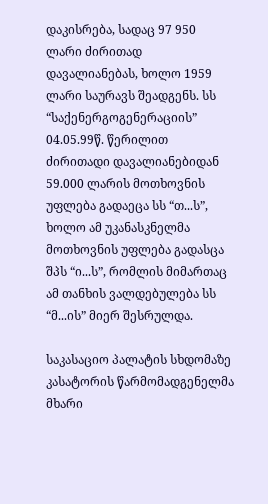დაკისრება, სადაც 97 950 ლარი ძირითად დავალიანებას, ხოლო 1959 ლარი საურავს შეადგენს. სს “საქენერგოგენერაციის” 04.05.99წ. წერილით ძირითადი დავალიანებიდან 59.000 ლარის მოთხოვნის უფლება გადაეცა სს “თ...ს”, ხოლო ამ უკანასკნელმა მოთხოვნის უფლება გადასცა შპს “ი...ს”, რომლის მიმართაც ამ თანხის ვალდებულება სს “მ...ის” მიერ შესრულდა.

საკასაციო პალატის სხდომაზე კასატორის წარმომადგენელმა მხარი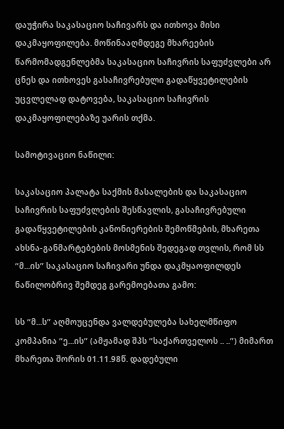დაუჭირა საკასაციო საჩივარს და ითხოვა მისი დაკმაყოფილება. მოწინააღმდეგე მხარეების წარმომადგენლებმა საკასაციო საჩივრის საფუძვლები არ ცნეს და ითხოვეს გასაჩივრებული გადაწყვეტილების უცვლელად დატოვება, საკასაციო საჩივრის დაკმაყოფილებაზე უარის თქმა.

სამოტივაციო ნაწილი:

საკასაციო პალატა საქმის მასალების და საკასაციო საჩივრის საფუძვლების შესწავლის, გასაჩივრებული გადაწყვეტილების კანონიერების შემოწმების, მხარეთა ახსნა-განმარტებების მოსმენის შედეგად თვლის, რომ სს “მ...ის” საკასაციო საჩივარი უნდა დაკმყაოფილდეს ნაწილობრივ შემდეგ გარემოებათა გამო:

სს “მ...ს” აღმოუცენდა ვალდებულება სახელმწიფო კომპანია “ე...ის” (ამჟამად შპს “საქართველოს .. ..”) მიმართ მხარეთა შორის 01.11.98წ. დადებული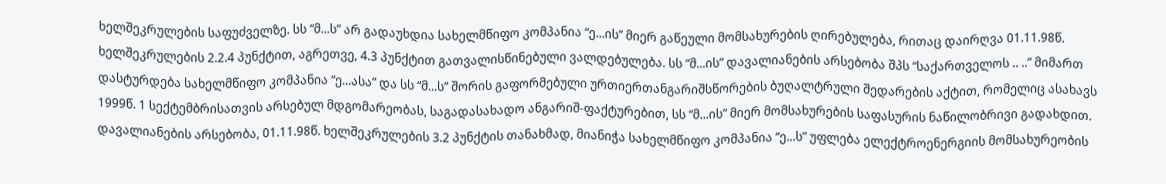ხელშეკრულების საფუძველზე. სს “მ...ს” არ გადაუხდია სახელმწიფო კომპანია “ე...ის” მიერ გაწეული მომსახურების ღირებულება, რითაც დაირღვა 01.11.98წ. ხელშეკრულების 2.2.4 პუნქტით, აგრეთვე, 4.3 პუნქტით გათვალისწინებული ვალდებულება. სს “მ...ის” დავალიანების არსებობა შპს “საქართველოს .. ..” მიმართ დასტურდება სახელმწიფო კომპანია “ე...ასა” და სს “მ...ს” შორის გაფორმებული ურთიერთანგარიშსწორების ბუღალტრული შედარების აქტით, რომელიც ასახავს 1999წ. 1 სექტემბრისათვის არსებულ მდგომარეობას, საგადასახადო ანგარიშ-ფაქტურებით, სს “მ...ის” მიერ მომსახურების საფასურის ნაწილობრივი გადახდით. დავალიანების არსებობა, 01.11.98წ. ხელშეკრულების 3.2 პუნქტის თანახმად, მიანიჭა სახელმწიფო კომპანია “ე...ს” უფლება ელექტროენერგიის მომსახურეობის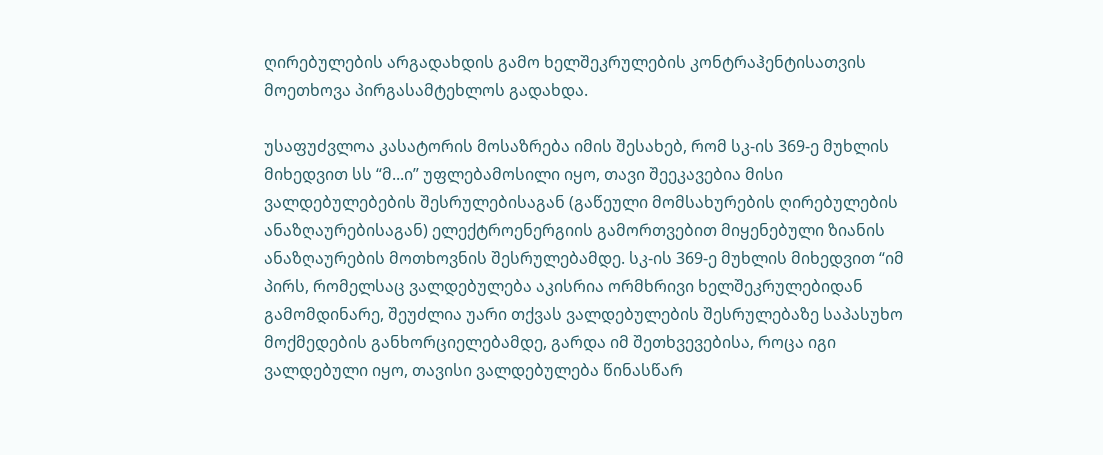ღირებულების არგადახდის გამო ხელშეკრულების კონტრაჰენტისათვის მოეთხოვა პირგასამტეხლოს გადახდა.

უსაფუძვლოა კასატორის მოსაზრება იმის შესახებ, რომ სკ-ის 369-ე მუხლის მიხედვით სს “მ...ი” უფლებამოსილი იყო, თავი შეეკავებია მისი ვალდებულებების შესრულებისაგან (გაწეული მომსახურების ღირებულების ანაზღაურებისაგან) ელექტროენერგიის გამორთვებით მიყენებული ზიანის ანაზღაურების მოთხოვნის შესრულებამდე. სკ-ის 369-ე მუხლის მიხედვით “იმ პირს, რომელსაც ვალდებულება აკისრია ორმხრივი ხელშეკრულებიდან გამომდინარე, შეუძლია უარი თქვას ვალდებულების შესრულებაზე საპასუხო მოქმედების განხორციელებამდე, გარდა იმ შეთხვევებისა, როცა იგი ვალდებული იყო, თავისი ვალდებულება წინასწარ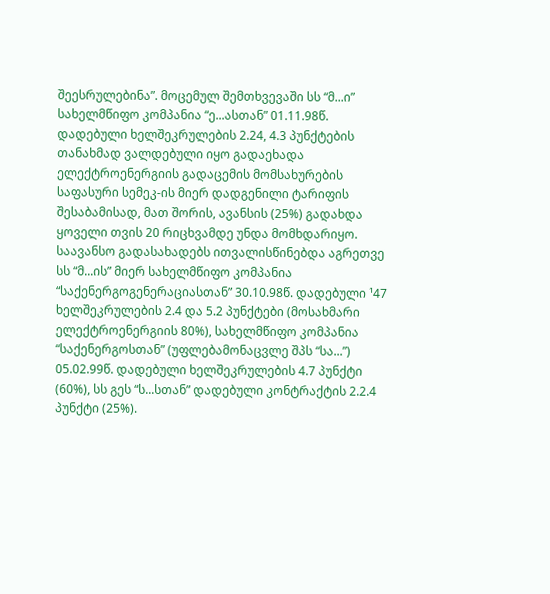შეესრულებინა”. მოცემულ შემთხვევაში სს “მ...ი” სახელმწიფო კომპანია “ე...ასთან” 01.11.98წ. დადებული ხელშეკრულების 2.24, 4.3 პუნქტების თანახმად ვალდებული იყო გადაეხადა ელექტროენერგიის გადაცემის მომსახურების საფასური სემეკ-ის მიერ დადგენილი ტარიფის შესაბამისად, მათ შორის, ავანსის (25%) გადახდა ყოველი თვის 20 რიცხვამდე უნდა მომხდარიყო. საავანსო გადასახადებს ითვალისწინებდა აგრეთვე სს “მ...ის” მიერ სახელმწიფო კომპანია “საქენერგოგენერაციასთან” 30.10.98წ. დადებული ¹47 ხელშეკრულების 2.4 და 5.2 პუნქტები (მოსახმარი ელექტროენერგიის 80%), სახელმწიფო კომპანია “საქენერგოსთან” (უფლებამონაცვლე შპს “სა...”) 05.02.99წ. დადებული ხელშეკრულების 4.7 პუნქტი (60%), სს გეს “ს...სთან” დადებული კონტრაქტის 2.2.4 პუნქტი (25%).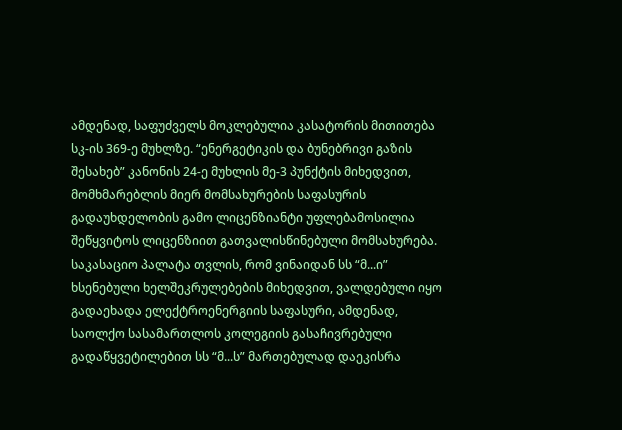ამდენად, საფუძველს მოკლებულია კასატორის მითითება სკ-ის 369-ე მუხლზე. “ენერგეტიკის და ბუნებრივი გაზის შესახებ” კანონის 24-ე მუხლის მე-3 პუნქტის მიხედვით, მომხმარებლის მიერ მომსახურების საფასურის გადაუხდელობის გამო ლიცენზიანტი უფლებამოსილია შეწყვიტოს ლიცენზიით გათვალისწინებული მომსახურება. საკასაციო პალატა თვლის, რომ ვინაიდან სს “მ...ი” ხსენებული ხელშეკრულებების მიხედვით, ვალდებული იყო გადაეხადა ელექტროენერგიის საფასური, ამდენად, საოლქო სასამართლოს კოლეგიის გასაჩივრებული გადაწყვეტილებით სს “მ...ს” მართებულად დაეკისრა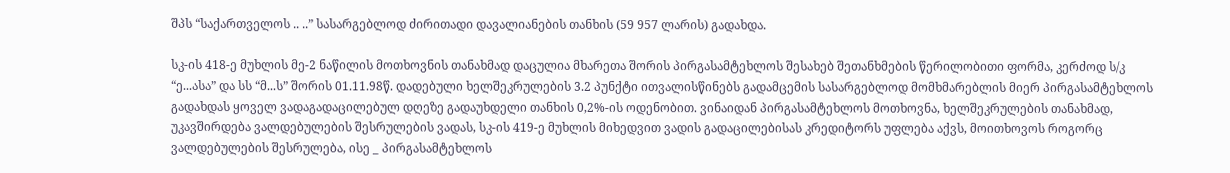შპს “საქართველოს .. ..” სასარგებლოდ ძირითადი დავალიანების თანხის (59 957 ლარის) გადახდა.

სკ-ის 418-ე მუხლის მე-2 ნაწილის მოთხოვნის თანახმად დაცულია მხარეთა შორის პირგასამტეხლოს შესახებ შეთანხმების წერილობითი ფორმა, კერძოდ ს/კ “ე...ასა” და სს “მ...ს” შორის 01.11.98წ. დადებული ხელშეკრულების 3.2 პუნქტი ითვალისწინებს გადამცემის სასარგებლოდ მომხმარებლის მიერ პირგასამტეხლოს გადახდას ყოველ ვადაგადაცილებულ დღეზე გადაუხდელი თანხის 0,2%-ის ოდენობით. ვინაიდან პირგასამტეხლოს მოთხოვნა, ხელშეკრულების თანახმად, უკავშირდება ვალდებულების შესრულების ვადას, სკ-ის 419-ე მუხლის მიხედვით ვადის გადაცილებისას კრედიტორს უფლება აქვს, მოითხოვოს როგორც ვალდებულების შესრულება, ისე _ პირგასამტეხლოს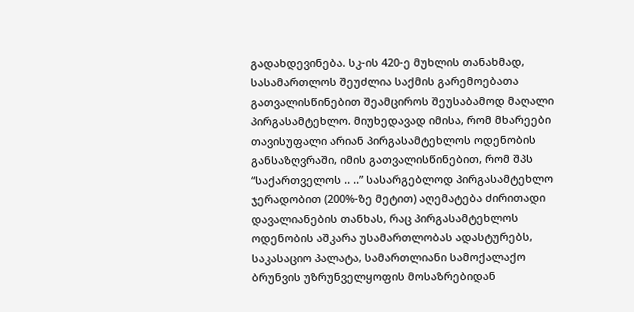გადახდევინება. სკ-ის 420-ე მუხლის თანახმად, სასამართლოს შეუძლია საქმის გარემოებათა გათვალისწინებით შეამციროს შეუსაბამოდ მაღალი პირგასამტეხლო. მიუხედავად იმისა, რომ მხარეები თავისუფალი არიან პირგასამტეხლოს ოდენობის განსაზღვრაში, იმის გათვალისწინებით, რომ შპს “საქართველოს .. ..” სასარგებლოდ პირგასამტეხლო ჯერადობით (200%-ზე მეტით) აღემატება ძირითადი დავალიანების თანხას, რაც პირგასამტეხლოს ოდენობის აშკარა უსამართლობას ადასტურებს, საკასაციო პალატა, სამართლიანი სამოქალაქო ბრუნვის უზრუნველყოფის მოსაზრებიდან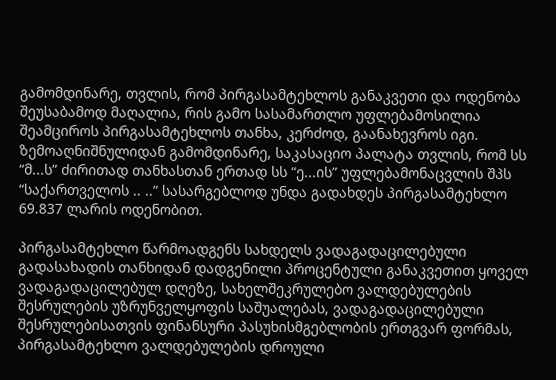გამომდინარე, თვლის, რომ პირგასამტეხლოს განაკვეთი და ოდენობა შეუსაბამოდ მაღალია, რის გამო სასამართლო უფლებამოსილია შეამციროს პირგასამტეხლოს თანხა, კერძოდ, გაანახევროს იგი. ზემოაღნიშნულიდან გამომდინარე, საკასაციო პალატა თვლის, რომ სს “მ...ს” ძირითად თანხასთან ერთად სს “ე...ის” უფლებამონაცვლის შპს “საქართველოს .. ..” სასარგებლოდ უნდა გადახდეს პირგასამტეხლო 69.837 ლარის ოდენობით.

პირგასამტეხლო წარმოადგენს სახდელს ვადაგადაცილებული გადასახადის თანხიდან დადგენილი პროცენტული განაკვეთით ყოველ ვადაგადაცილებულ დღეზე, სახელშეკრულებო ვალდებულების შესრულების უზრუნველყოფის საშუალებას, ვადაგადაცილებული შესრულებისათვის ფინანსური პასუხისმგებლობის ერთგვარ ფორმას, პირგასამტეხლო ვალდებულების დროული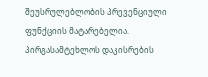შეუსრულებლობის პრევენციული ფუნქციის მატარებელია. პირგასამტეხლოს დაკისრების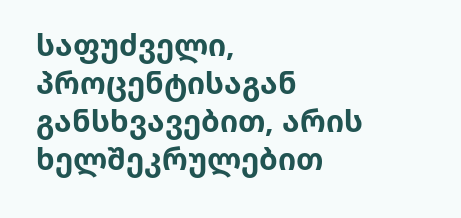საფუძველი, პროცენტისაგან განსხვავებით, არის ხელშეკრულებით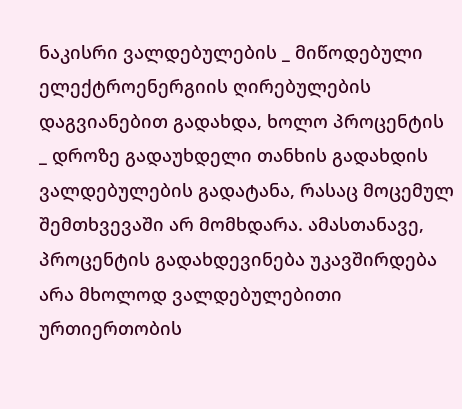ნაკისრი ვალდებულების _ მიწოდებული ელექტროენერგიის ღირებულების დაგვიანებით გადახდა, ხოლო პროცენტის _ დროზე გადაუხდელი თანხის გადახდის ვალდებულების გადატანა, რასაც მოცემულ შემთხვევაში არ მომხდარა. ამასთანავე, პროცენტის გადახდევინება უკავშირდება არა მხოლოდ ვალდებულებითი ურთიერთობის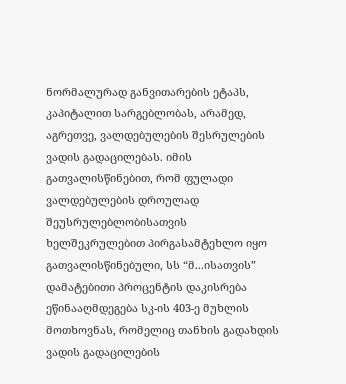ნორმალურად განვითარების ეტაპს, კაპიტალით სარგებლობას, არამედ, აგრეთვე, ვალდებულების შესრულების ვადის გადაცილებას. იმის გათვალისწინებით, რომ ფულადი ვალდებულების დროულად შეუსრულებლობისათვის ხელშეკრულებით პირგასამტეხლო იყო გათვალისწინებული, სს “მ...ისათვის” დამატებითი პროცენტის დაკისრება ეწინააღმდეგება სკ-ის 403-ე მუხლის მოთხოვნას, რომელიც თანხის გადახდის ვადის გადაცილების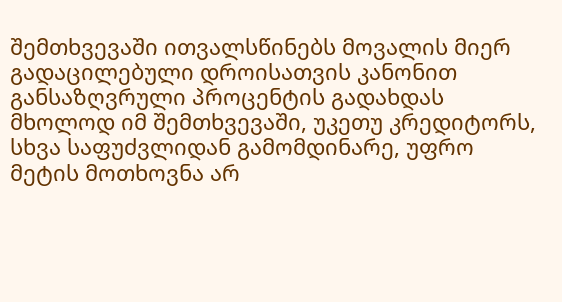შემთხვევაში ითვალსწინებს მოვალის მიერ გადაცილებული დროისათვის კანონით განსაზღვრული პროცენტის გადახდას მხოლოდ იმ შემთხვევაში, უკეთუ კრედიტორს, სხვა საფუძვლიდან გამომდინარე, უფრო მეტის მოთხოვნა არ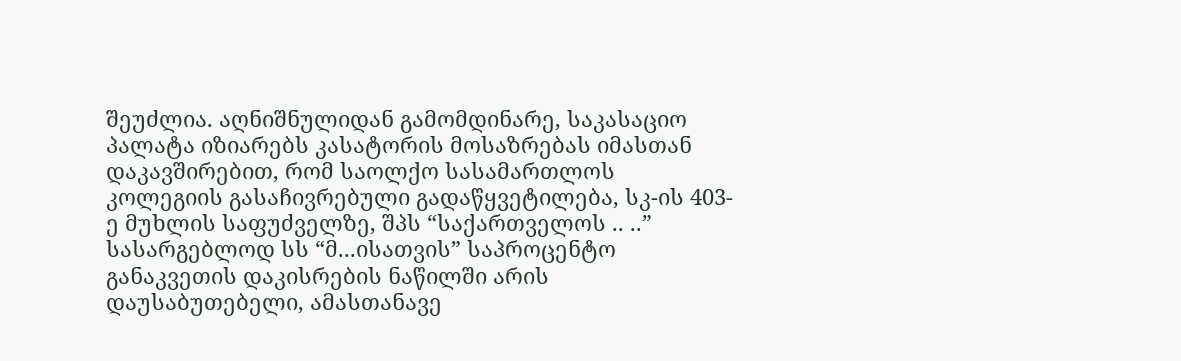შეუძლია. აღნიშნულიდან გამომდინარე, საკასაციო პალატა იზიარებს კასატორის მოსაზრებას იმასთან დაკავშირებით, რომ საოლქო სასამართლოს კოლეგიის გასაჩივრებული გადაწყვეტილება, სკ-ის 403-ე მუხლის საფუძველზე, შპს “საქართველოს .. ..” სასარგებლოდ სს “მ...ისათვის” საპროცენტო განაკვეთის დაკისრების ნაწილში არის დაუსაბუთებელი, ამასთანავე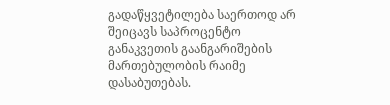გადაწყვეტილება საერთოდ არ შეიცავს საპროცენტო განაკვეთის გაანგარიშების მართებულობის რაიმე დასაბუთებას.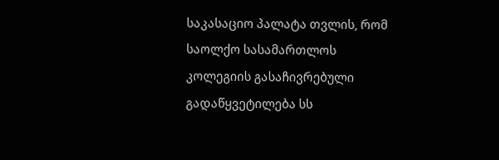საკასაციო პალატა თვლის, რომ საოლქო სასამართლოს კოლეგიის გასაჩივრებული გადაწყვეტილება სს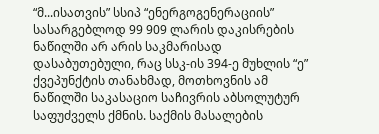“მ...ისათვის” სსიპ “ენერგოგენერაციის” სასარგებლოდ 99 909 ლარის დაკისრების ნაწილში არ არის საკმარისად დასაბუთებული, რაც სსკ-ის 394-ე მუხლის “ე” ქვეპუნქტის თანახმად, მოთხოვნის ამ ნაწილში საკასაციო საჩივრის აბსოლუტურ საფუძველს ქმნის. საქმის მასალების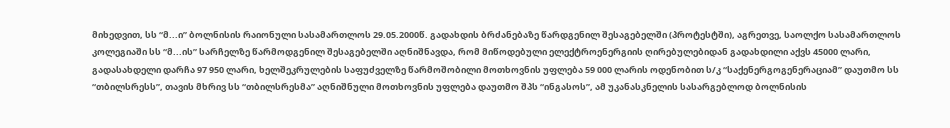მიხედვით, სს “მ...ი” ბოლნისის რაიონული სასამართლოს 29.05.2000წ. გადახდის ბრძანებაზე წარდგენილ შესაგებელში (პროტესტში), აგრეთვე, საოლქო სასამართლოს კოლეგიაში სს “მ...ის” სარჩელზე წარმოდგენილ შესაგებელში აღნიშნავდა, რომ მიწოდებული ელექტროენერგიის ღირებულებიდან გადახდილი აქვს 45000 ლარი, გადასახდელი დარჩა 97 950 ლარი, ხელშეკრულების საფუძველზე წარმოშობილი მოთხოვნის უფლება 59 000 ლარის ოდენობით ს/კ “საქენერგოგენერაციამ” დაუთმო სს “თბილსრესს”, თავის მხრივ სს “თბილსრესმა” აღნიშნული მოთხოვნის უფლება დაუთმო შპს “ინგასოს”, ამ უკანასკნელის სასარგებლოდ ბოლნისის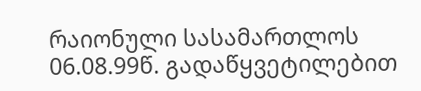რაიონული სასამართლოს 06.08.99წ. გადაწყვეტილებით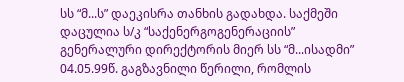სს “მ...ს” დაეკისრა თანხის გადახდა. საქმეში დაცულია ს/კ “საქენერგოგენერაციის” გენერალური დირექტორის მიერ სს “მ...ისადმი” 04.05.99წ. გაგზავნილი წერილი, რომლის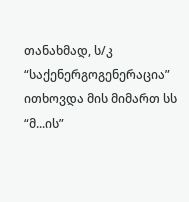თანახმად, ს/კ “საქენერგოგენერაცია” ითხოვდა მის მიმართ სს “მ...ის”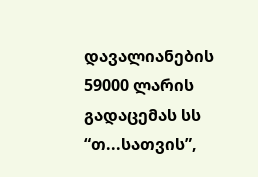დავალიანების 59000 ლარის გადაცემას სს “თ...სათვის”,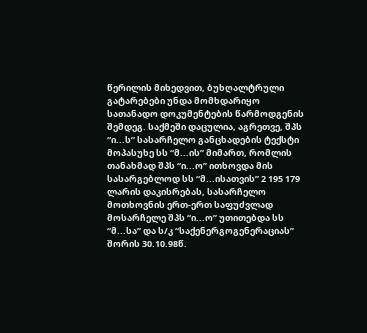წერილის მიხედვით, ბუხღალტრული გატარებები უნდა მომხდარიყო სათანადო დოკუმენტების წარმოდგენის შემდეგ. საქმეში დაცულია, აგრეთვე, შპს “ი...ს” სასარჩელო განცხადების ტექსტი მოპასუხე სს “მ...ის” მიმართ, რომლის თანახმად შპს “ი...ო” ითხოვდა მის სასარგებლოდ სს “მ...ისათვის” 2 195 179 ლარის დაკისრებას, სასარჩელო მოთხოვნის ერთ-ერთ საფუძვლად მოსარჩელე შპს “ი...ო” უთითებდა სს “მ...სა” და ს/კ “საქენერგოგენერაციას” შორის 30.10.98წ.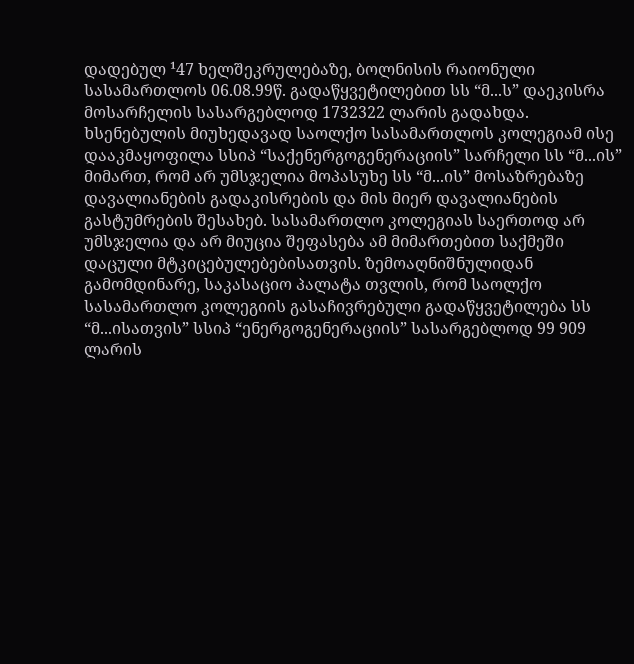დადებულ ¹47 ხელშეკრულებაზე, ბოლნისის რაიონული სასამართლოს 06.08.99წ. გადაწყვეტილებით სს “მ...ს” დაეკისრა მოსარჩელის სასარგებლოდ 1732322 ლარის გადახდა. ხსენებულის მიუხედავად საოლქო სასამართლოს კოლეგიამ ისე დააკმაყოფილა სსიპ “საქენერგოგენერაციის” სარჩელი სს “მ...ის” მიმართ, რომ არ უმსჯელია მოპასუხე სს “მ...ის” მოსაზრებაზე დავალიანების გადაკისრების და მის მიერ დავალიანების გასტუმრების შესახებ. სასამართლო კოლეგიას საერთოდ არ უმსჯელია და არ მიუცია შეფასება ამ მიმართებით საქმეში დაცული მტკიცებულებებისათვის. ზემოაღნიშნულიდან გამომდინარე, საკასაციო პალატა თვლის, რომ საოლქო სასამართლო კოლეგიის გასაჩივრებული გადაწყვეტილება სს “მ...ისათვის” სსიპ “ენერგოგენერაციის” სასარგებლოდ 99 909 ლარის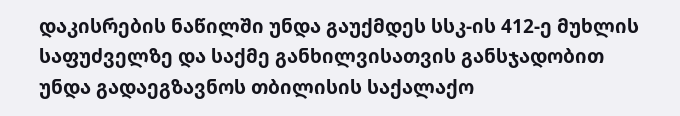დაკისრების ნაწილში უნდა გაუქმდეს სსკ-ის 412-ე მუხლის საფუძველზე და საქმე განხილვისათვის განსჯადობით უნდა გადაეგზავნოს თბილისის საქალაქო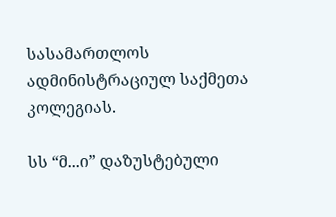სასამართლოს ადმინისტრაციულ საქმეთა კოლეგიას.

სს “მ...ი” დაზუსტებული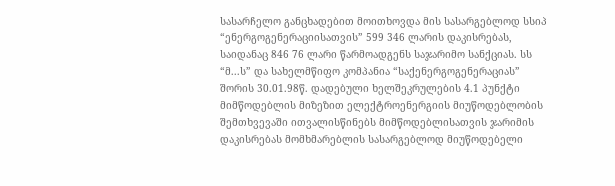სასარჩელო განცხადებით მოითხოვდა მის სასარგებლოდ სსიპ “ენერგოგენერაციისათვის” 599 346 ლარის დაკისრებას, საიდანაც 846 76 ლარი წარმოადგენს საჯარიმო სანქციას. სს “მ...ს” და სახელმწიფო კომპანია “საქენერგოგენერაციას” შორის 30.01.98წ. დადებული ხელშეკრულების 4.1 პუნქტი მიმწოდებლის მიზეზით ელექტროენერგიის მიუწოდებლობის შემთხვევაში ითვალისწინებს მიმწოდებლისათვის ჯარიმის დაკისრებას მომხმარებლის სასარგებლოდ მიუწოდებელი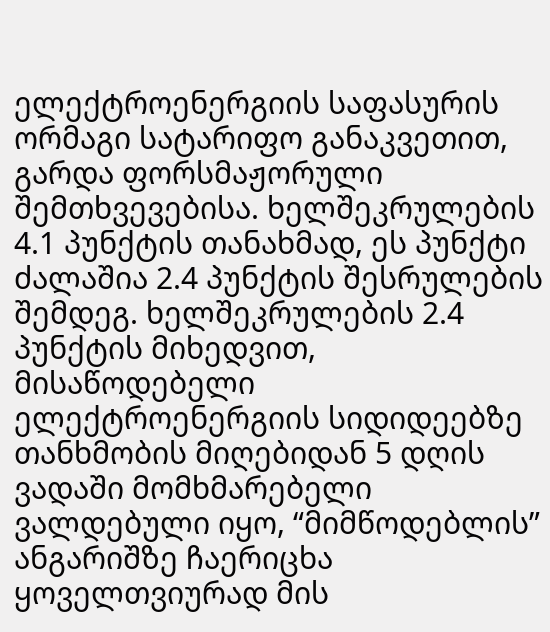ელექტროენერგიის საფასურის ორმაგი სატარიფო განაკვეთით, გარდა ფორსმაჟორული შემთხვევებისა. ხელშეკრულების 4.1 პუნქტის თანახმად, ეს პუნქტი ძალაშია 2.4 პუნქტის შესრულების შემდეგ. ხელშეკრულების 2.4 პუნქტის მიხედვით, მისაწოდებელი ელექტროენერგიის სიდიდეებზე თანხმობის მიღებიდან 5 დღის ვადაში მომხმარებელი ვალდებული იყო, “მიმწოდებლის” ანგარიშზე ჩაერიცხა ყოველთვიურად მის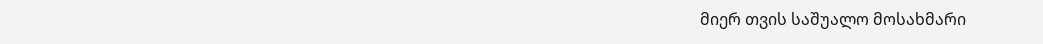მიერ თვის საშუალო მოსახმარი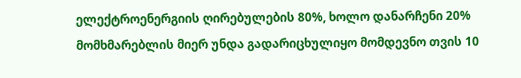ელექტროენერგიის ღირებულების 80%, ხოლო დანარჩენი 20% მომხმარებლის მიერ უნდა გადარიცხულიყო მომდევნო თვის 10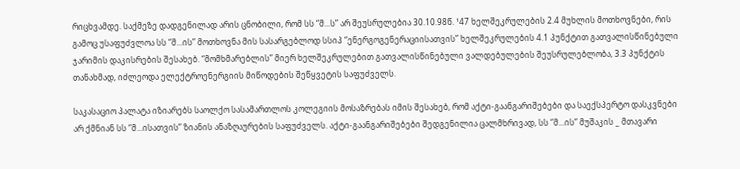რიცხვამდე. საქმეზე დადგენილად არის ცნობილი, რომ სს “მ...ს” არ შეუსრულებია 30.10.98წ. ¹47 ხელშეკრულების 2.4 მუხლის მოთხოვნები, რის გამოც უსაფუძვლოა სს “მ...ის” მოთხოვნა მის სასარგებლოდ სსიპ “ენერგოგენერაციისათვის” ხელშეკრულების 4.1 პუნქტით გათვალისწინებული ჯარიმის დაკისრების შესახებ. “მომხმარებლის” მიერ ხელშეკრულებით გათვალისწინებული ვალდებულების შეუსრულებლობა, 3.3 პუნქტის თანახმად, იძლეოდა ელექტროენერგიის მიწოდების შეწყვეტის საფუძველს.

საკასაციო პალატა იზიარებს საოლქო სასამართლოს კოლეგიის მოსაზრებას იმის შესახებ, რომ აქტი-გაანგარიშებები და საექსპერტო დასკვნები არ ქმნიან სს “მ...ისათვის” ზიანის ანაზღაურების საფუძველს. აქტი-გაანგარიშებები შედგენილია ცალმხრივად, სს “მ...ის” მუშაკის _ მთავარი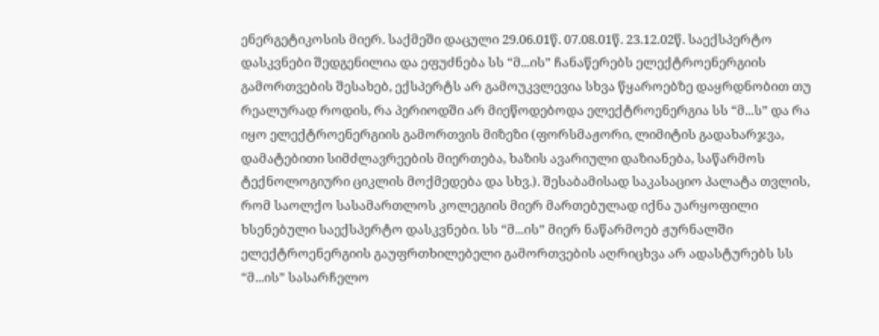ენერგეტიკოსის მიერ. საქმეში დაცული 29.06.01წ. 07.08.01წ. 23.12.02წ. საექსპერტო დასკვნები შედგენილია და ეფუძნება სს “მ...ის” ჩანაწერებს ელექტროენერგიის გამორთვების შესახებ, ექსპერტს არ გამოუკვლევია სხვა წყაროებზე დაყრდნობით თუ რეალურად როდის, რა პერიოდში არ მიეწოდებოდა ელექტროენერგია სს “მ...ს” და რა იყო ელექტროენერგიის გამორთვის მიზეზი (ფორსმაჟორი, ლიმიტის გადახარჯვა, დამატებითი სიმძლავრეების მიერთება, ხაზის ავარიული დაზიანება, საწარმოს ტექნოლოგიური ციკლის მოქმედება და სხვ.). შესაბამისად საკასაციო პალატა თვლის, რომ საოლქო სასამართლოს კოლეგიის მიერ მართებულად იქნა უარყოფილი ხსენებული საექსპერტო დასკვნები. სს “მ...ის” მიერ ნაწარმოებ ჟურნალში ელექტროენერგიის გაუფრთხილებელი გამორთვების აღრიცხვა არ ადასტურებს სს “მ...ის” სასარჩელო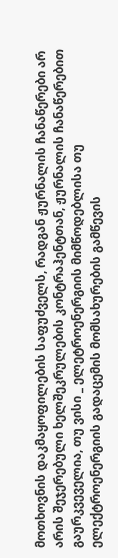მოთხოვნის დაკმაყოფილების საფუძველს, რადგან ჟურნალის ჩანაწერები არ არის შეჯერებული ხელშეკრულების კონტრაჰენტთან, ჟურნალის ჩანაწერებით გაურკვეველია, თუ ვისი _ ელეტროენერგიის მიმწოდებლისა თუ ელექტროენერგიის გადაცემის მომსახურების გამწევის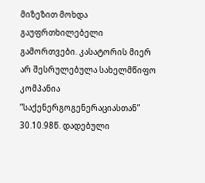მიზეზით მოხდა გაუფრთხილებელი გამორთვები. კასატორის მიერ არ შესრულებულა სახელმწიფო კომპანია “საქენერგოგენერაციასთან” 30.10.98წ. დადებული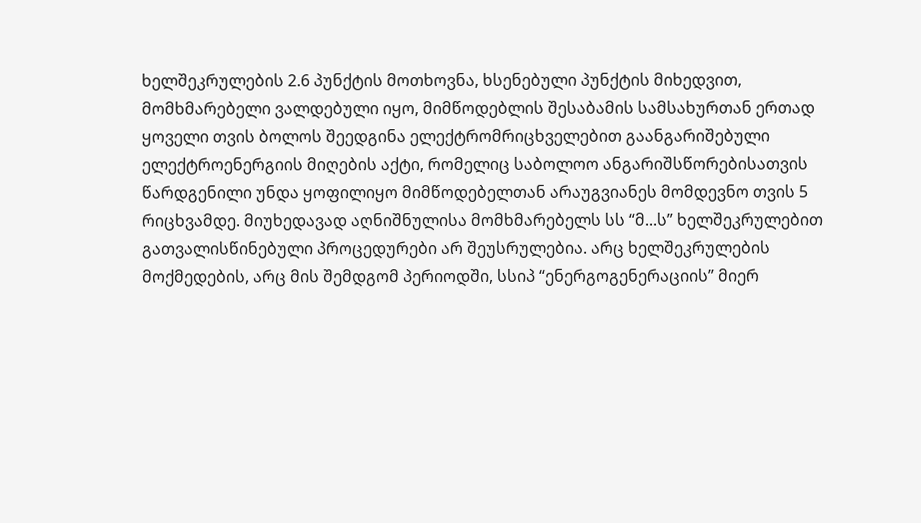ხელშეკრულების 2.6 პუნქტის მოთხოვნა, ხსენებული პუნქტის მიხედვით, მომხმარებელი ვალდებული იყო, მიმწოდებლის შესაბამის სამსახურთან ერთად ყოველი თვის ბოლოს შეედგინა ელექტრომრიცხველებით გაანგარიშებული ელექტროენერგიის მიღების აქტი, რომელიც საბოლოო ანგარიშსწორებისათვის წარდგენილი უნდა ყოფილიყო მიმწოდებელთან არაუგვიანეს მომდევნო თვის 5 რიცხვამდე. მიუხედავად აღნიშნულისა მომხმარებელს სს “მ...ს” ხელშეკრულებით გათვალისწინებული პროცედურები არ შეუსრულებია. არც ხელშეკრულების მოქმედების, არც მის შემდგომ პერიოდში, სსიპ “ენერგოგენერაციის” მიერ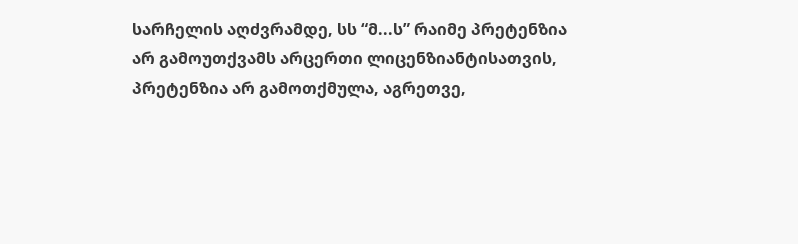სარჩელის აღძვრამდე, სს “მ...ს” რაიმე პრეტენზია არ გამოუთქვამს არცერთი ლიცენზიანტისათვის, პრეტენზია არ გამოთქმულა, აგრეთვე,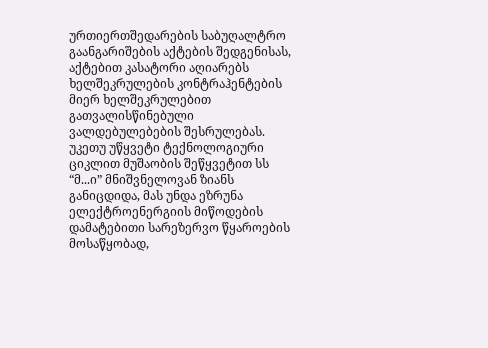ურთიერთშედარების საბუღალტრო გაანგარიშების აქტების შედგენისას, აქტებით კასატორი აღიარებს ხელშეკრულების კონტრაჰენტების მიერ ხელშეკრულებით გათვალისწინებული ვალდებულებების შესრულებას. უკეთუ უწყვეტი ტექნოლოგიური ციკლით მუშაობის შეწყვეტით სს “მ...ი” მნიშვნელოვან ზიანს განიცდიდა, მას უნდა ეზრუნა ელექტროენერგიის მიწოდების დამატებითი სარეზერვო წყაროების მოსაწყობად,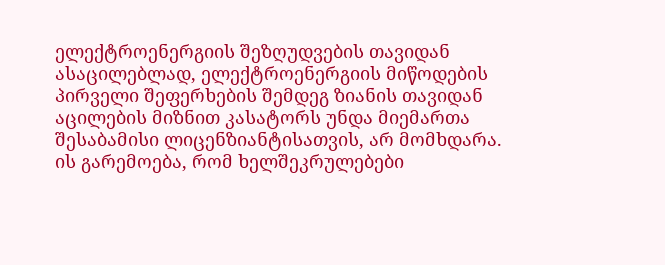ელექტროენერგიის შეზღუდვების თავიდან ასაცილებლად, ელექტროენერგიის მიწოდების პირველი შეფერხების შემდეგ ზიანის თავიდან აცილების მიზნით კასატორს უნდა მიემართა შესაბამისი ლიცენზიანტისათვის, არ მომხდარა. ის გარემოება, რომ ხელშეკრულებები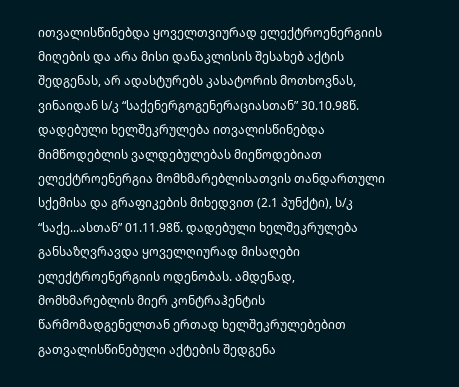ითვალისწინებდა ყოველთვიურად ელექტროენერგიის მიღების და არა მისი დანაკლისის შესახებ აქტის შედგენას, არ ადასტურებს კასატორის მოთხოვნას, ვინაიდან ს/კ “საქენერგოგენერაციასთან” 30.10.98წ. დადებული ხელშეკრულება ითვალისწინებდა მიმწოდებლის ვალდებულებას მიეწოდებიათ ელექტროენერგია მომხმარებლისათვის თანდართული სქემისა და გრაფიკების მიხედვით (2.1 პუნქტი), ს/კ “საქე...ასთან” 01.11.98წ. დადებული ხელშეკრულება განსაზღვრავდა ყოველღიურად მისაღები ელექტროენერგიის ოდენობას. ამდენად, მომხმარებლის მიერ კონტრაჰენტის წარმომადგენელთან ერთად ხელშეკრულებებით გათვალისწინებული აქტების შედგენა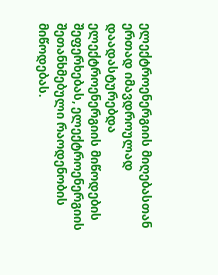ელექტროენერგიის მიღებასთან ერთად იმავდროულად დაადასტურებდა ელექტროენერგიის მიწოდების შეფერხებას, ელექტროენერგიის შეთანხმებული რაოდენობის მიწოდებას.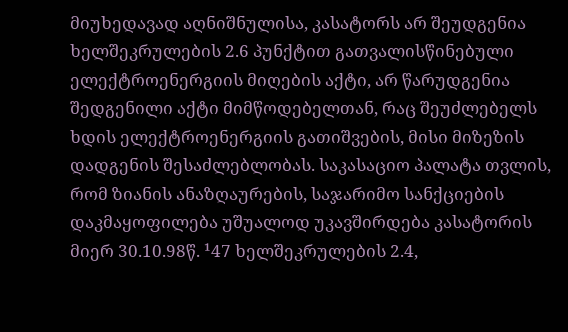მიუხედავად აღნიშნულისა, კასატორს არ შეუდგენია ხელშეკრულების 2.6 პუნქტით გათვალისწინებული ელექტროენერგიის მიღების აქტი, არ წარუდგენია შედგენილი აქტი მიმწოდებელთან, რაც შეუძლებელს ხდის ელექტროენერგიის გათიშვების, მისი მიზეზის დადგენის შესაძლებლობას. საკასაციო პალატა თვლის, რომ ზიანის ანაზღაურების, საჯარიმო სანქციების დაკმაყოფილება უშუალოდ უკავშირდება კასატორის მიერ 30.10.98წ. ¹47 ხელშეკრულების 2.4,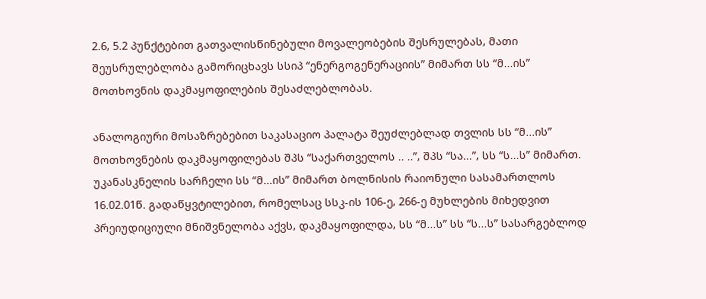2.6, 5.2 პუნქტებით გათვალისწინებული მოვალეობების შესრულებას, მათი შეუსრულებლობა გამორიცხავს სსიპ “ენერგოგენერაციის” მიმართ სს “მ...ის” მოთხოვნის დაკმაყოფილების შესაძლებლობას.

ანალოგიური მოსაზრებებით საკასაციო პალატა შეუძლებლად თვლის სს “მ...ის” მოთხოვნების დაკმაყოფილებას შპს “საქართველოს .. ..”, შპს “სა...”, სს “ს...ს” მიმართ. უკანასკნელის სარჩელი სს “მ...ის” მიმართ ბოლნისის რაიონული სასამართლოს 16.02.01წ. გადაწყვტილებით, რომელსაც სსკ-ის 106-ე, 266-ე მუხლების მიხედვით პრეიუდიციული მნიშვნელობა აქვს, დაკმაყოფილდა, სს “მ...ს” სს “ს...ს” სასარგებლოდ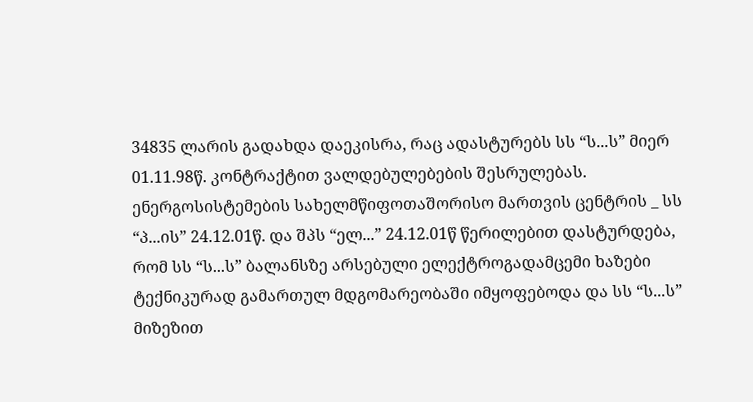34835 ლარის გადახდა დაეკისრა, რაც ადასტურებს სს “ს...ს” მიერ 01.11.98წ. კონტრაქტით ვალდებულებების შესრულებას. ენერგოსისტემების სახელმწიფოთაშორისო მართვის ცენტრის _ სს “პ...ის” 24.12.01წ. და შპს “ელ...” 24.12.01წ წერილებით დასტურდება, რომ სს “ს...ს” ბალანსზე არსებული ელექტროგადამცემი ხაზები ტექნიკურად გამართულ მდგომარეობაში იმყოფებოდა და სს “ს...ს” მიზეზით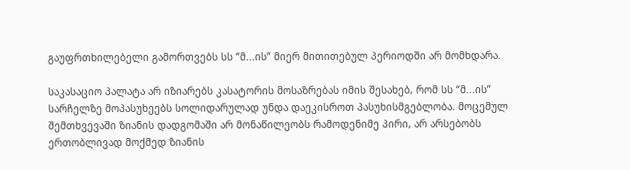გაუფრთხილებელი გამორთვებს სს “მ...ის” მიერ მითითებულ პერიოდში არ მომხდარა.

საკასაციო პალატა არ იზიარებს კასატორის მოსაზრებას იმის შესახებ, რომ სს “მ...ის” სარჩელზე მოპასუხეებს სოლიდარულად უნდა დაეკისროთ პასუხისმგებლობა. მოცემულ შემთხვევაში ზიანის დადგომაში არ მონაწილეობს რამოდენიმე პირი, არ არსებობს ერთობლივად მოქმედ ზიანის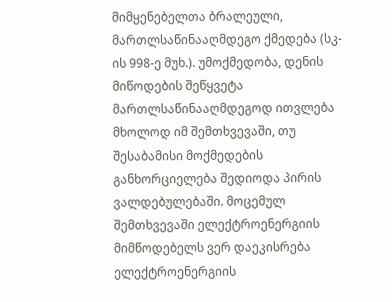მიმყენებელთა ბრალეული, მართლსაწინააღმდეგო ქმედება (სკ-ის 998-ე მუხ.). უმოქმედობა, დენის მიწოდების შეწყვეტა მართლსაწინააღმდეგოდ ითვლება მხოლოდ იმ შემთხვევაში, თუ შესაბამისი მოქმედების განხორციელება შედიოდა პირის ვალდებულებაში. მოცემულ შემთხვევაში ელექტროენერგიის მიმწოდებელს ვერ დაეკისრება ელექტროენერგიის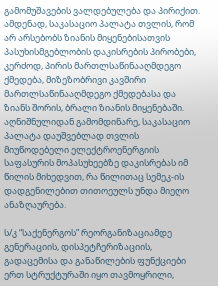გამომუშავების ვალდებულება და პირიქით. ამდენად, საკასაციო პალატა თვლის, რომ არ არსებობს ზიანის მიყენებისათვის პასუხისმგებლობის დაკისრების პირობები, კერძოდ, პირის მართლსაწინააღმდეგო ქმედება, მიზეზობრივი კავშირი მართლსაწინააღმდეგო ქმედებასა და ზიანს შორის, ბრალი ზიანის მიყენებაში. აღნიშნულიდან გამომდინარე, საკასაციო პალატა დაუშვებლად თვლის მიუწოდებელი ელექტროენერგიის საფასურის მოპასუხეებზე დაკისრებას იმ წილის მიხედვით, რა წილითაც სემეკ-ის დადგენილებით თითოეულს უნდა მიეღო ანაზღაურება.

ს/კ “საქენერგოს” რეორგანიზაციამდე გენერაციის, დისპეტჩერიზაციის, გადაცემისა და განაწილების ფუნქციები ერთ სტრუქტურაში იყო თავმოყრილი,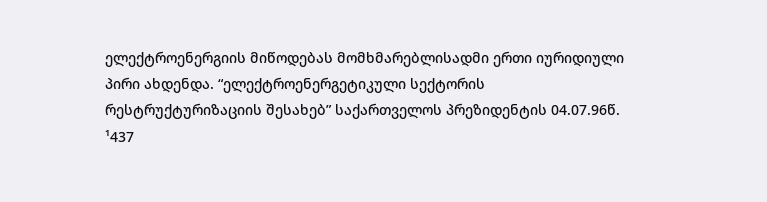ელექტროენერგიის მიწოდებას მომხმარებლისადმი ერთი იურიდიული პირი ახდენდა. “ელექტროენერგეტიკული სექტორის რესტრუქტურიზაციის შესახებ” საქართველოს პრეზიდენტის 04.07.96წ. ¹437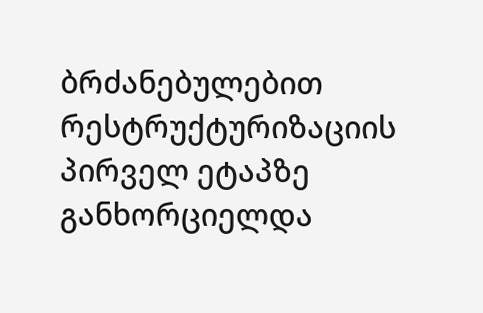ბრძანებულებით რესტრუქტურიზაციის პირველ ეტაპზე განხორციელდა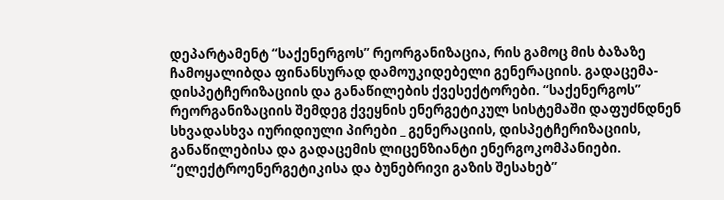დეპარტამენტ “საქენერგოს” რეორგანიზაცია, რის გამოც მის ბაზაზე ჩამოყალიბდა ფინანსურად დამოუკიდებელი გენერაციის. გადაცემა-დისპეტჩერიზაციის და განაწილების ქვესექტორები. “საქენერგოს” რეორგანიზაციის შემდეგ ქვეყნის ენერგეტიკულ სისტემაში დაფუძნდნენ სხვადასხვა იურიდიული პირები _ გენერაციის, დისპეტჩერიზაციის, განაწილებისა და გადაცემის ლიცენზიანტი ენერგოკომპანიები. “ელექტროენერგეტიკისა და ბუნებრივი გაზის შესახებ”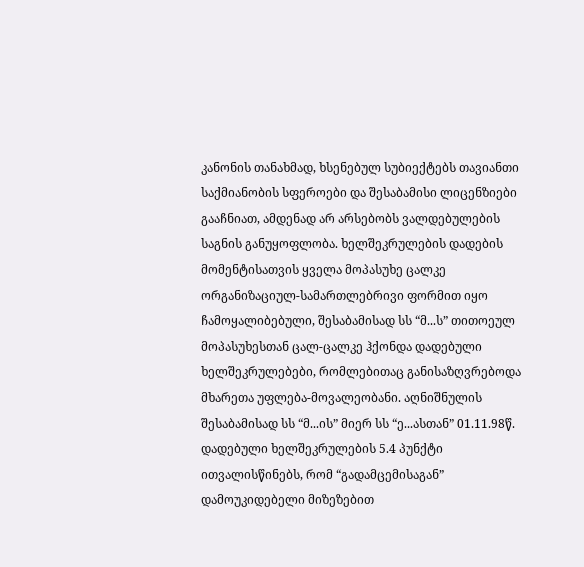კანონის თანახმად, ხსენებულ სუბიექტებს თავიანთი საქმიანობის სფეროები და შესაბამისი ლიცენზიები გააჩნიათ, ამდენად არ არსებობს ვალდებულების საგნის განუყოფლობა. ხელშეკრულების დადების მომენტისათვის ყველა მოპასუხე ცალკე ორგანიზაციულ-სამართლებრივი ფორმით იყო ჩამოყალიბებული, შესაბამისად სს “მ...ს” თითოეულ მოპასუხესთან ცალ-ცალკე ჰქონდა დადებული ხელშეკრულებები, რომლებითაც განისაზღვრებოდა მხარეთა უფლება-მოვალეობანი. აღნიშნულის შესაბამისად სს “მ...ის” მიერ სს “ე...ასთან” 01.11.98წ. დადებული ხელშეკრულების 5.4 პუნქტი ითვალისწინებს, რომ “გადამცემისაგან” დამოუკიდებელი მიზეზებით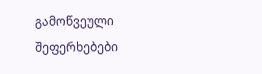გამოწვეული შეფერხებები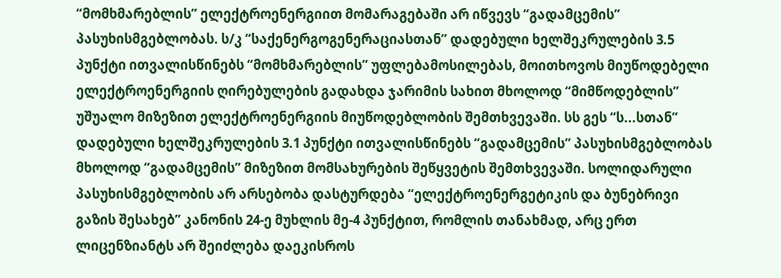“მომხმარებლის” ელექტროენერგიით მომარაგებაში არ იწვევს “გადამცემის” პასუხისმგებლობას. ს/კ “საქენერგოგენერაციასთან” დადებული ხელშეკრულების 3.5 პუნქტი ითვალისწინებს “მომხმარებლის” უფლებამოსილებას, მოითხოვოს მიუწოდებელი ელექტროენერგიის ღირებულების გადახდა ჯარიმის სახით მხოლოდ “მიმწოდებლის” უშუალო მიზეზით ელექტროენერგიის მიუწოდებლობის შემთხვევაში. სს გეს “ს...სთან” დადებული ხელშეკრულების 3.1 პუნქტი ითვალისწინებს “გადამცემის” პასუხისმგებლობას მხოლოდ “გადამცემის” მიზეზით მომსახურების შეწყვეტის შემთხვევაში. სოლიდარული პასუხისმგებლობის არ არსებობა დასტურდება “ელექტროენერგეტიკის და ბუნებრივი გაზის შესახებ” კანონის 24-ე მუხლის მე-4 პუნქტით, რომლის თანახმად, არც ერთ ლიცენზიანტს არ შეიძლება დაეკისროს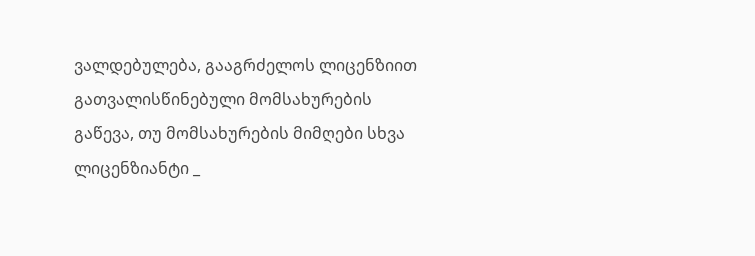ვალდებულება, გააგრძელოს ლიცენზიით გათვალისწინებული მომსახურების გაწევა, თუ მომსახურების მიმღები სხვა ლიცენზიანტი _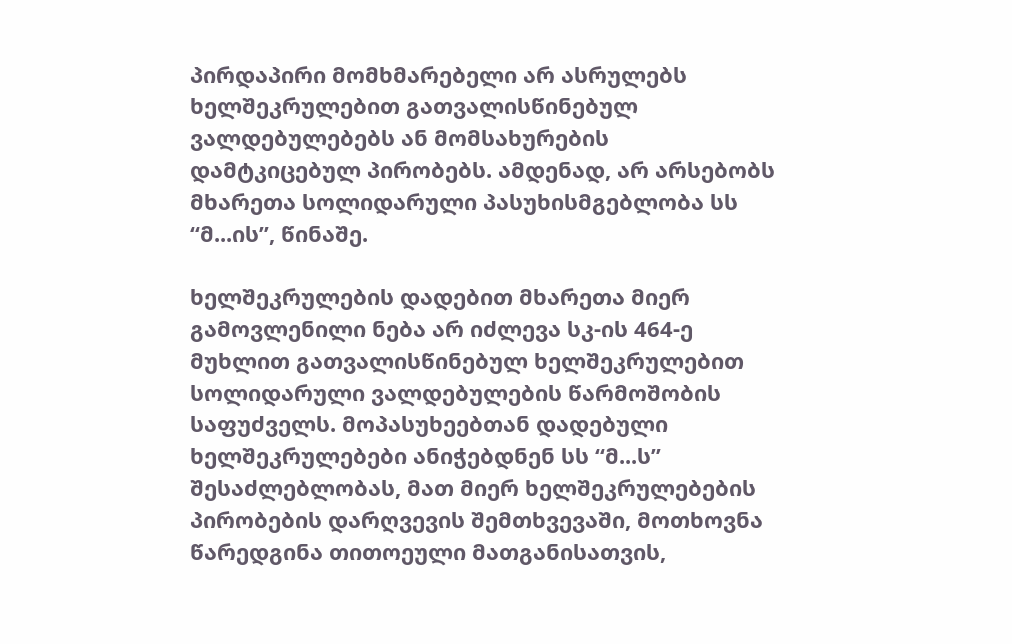პირდაპირი მომხმარებელი არ ასრულებს ხელშეკრულებით გათვალისწინებულ ვალდებულებებს ან მომსახურების დამტკიცებულ პირობებს. ამდენად, არ არსებობს მხარეთა სოლიდარული პასუხისმგებლობა სს “მ...ის”, წინაშე.

ხელშეკრულების დადებით მხარეთა მიერ გამოვლენილი ნება არ იძლევა სკ-ის 464-ე მუხლით გათვალისწინებულ ხელშეკრულებით სოლიდარული ვალდებულების წარმოშობის საფუძველს. მოპასუხეებთან დადებული ხელშეკრულებები ანიჭებდნენ სს “მ...ს” შესაძლებლობას, მათ მიერ ხელშეკრულებების პირობების დარღვევის შემთხვევაში, მოთხოვნა წარედგინა თითოეული მათგანისათვის,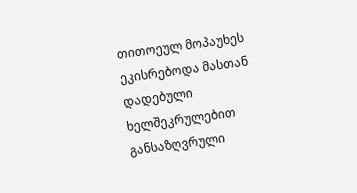თითოეულ მოპაუხეს ეკისრებოდა მასთან დადებული ხელშეკრულებით განსაზღვრული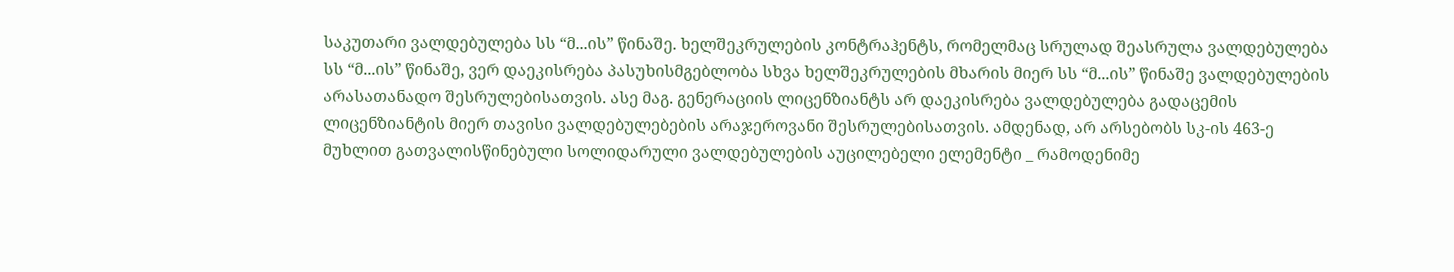საკუთარი ვალდებულება სს “მ...ის” წინაშე. ხელშეკრულების კონტრაჰენტს, რომელმაც სრულად შეასრულა ვალდებულება სს “მ...ის” წინაშე, ვერ დაეკისრება პასუხისმგებლობა სხვა ხელშეკრულების მხარის მიერ სს “მ...ის” წინაშე ვალდებულების არასათანადო შესრულებისათვის. ასე მაგ. გენერაციის ლიცენზიანტს არ დაეკისრება ვალდებულება გადაცემის ლიცენზიანტის მიერ თავისი ვალდებულებების არაჯეროვანი შესრულებისათვის. ამდენად, არ არსებობს სკ-ის 463-ე მუხლით გათვალისწინებული სოლიდარული ვალდებულების აუცილებელი ელემენტი _ რამოდენიმე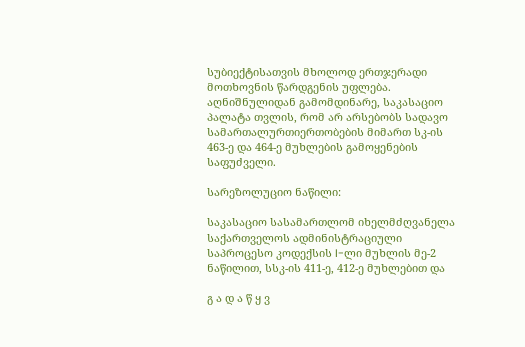სუბიექტისათვის მხოლოდ ერთჯერადი მოთხოვნის წარდგენის უფლება. აღნიშნულიდან გამომდინარე, საკასაციო პალატა თვლის, რომ არ არსებობს სადავო სამართალურთიერთობების მიმართ სკ-ის 463-ე და 464-ე მუხლების გამოყენების საფუძველი.

სარეზოლუციო ნაწილი:

საკასაციო სასამართლომ იხელმძღვანელა საქართველოს ადმინისტრაციული საპროცესო კოდექსის I-ლი მუხლის მე-2 ნაწილით, სსკ-ის 411-ე, 412-ე მუხლებით და

გ ა დ ა წ ყ ვ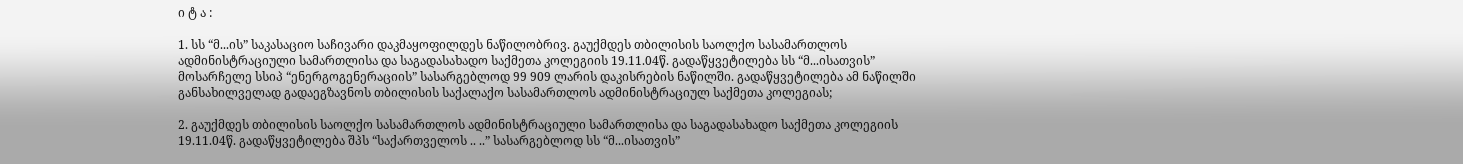ი ტ ა :

1. სს “მ...ის” საკასაციო საჩივარი დაკმაყოფილდეს ნაწილობრივ. გაუქმდეს თბილისის საოლქო სასამართლოს ადმინისტრაციული სამართლისა და საგადასახადო საქმეთა კოლეგიის 19.11.04წ. გადაწყვეტილება სს “მ...ისათვის” მოსარჩელე სსიპ “ენერგოგენერაციის” სასარგებლოდ 99 909 ლარის დაკისრების ნაწილში. გადაწყვეტილება ამ ნაწილში განსახილველად გადაეგზავნოს თბილისის საქალაქო სასამართლოს ადმინისტრაციულ საქმეთა კოლეგიას;

2. გაუქმდეს თბილისის საოლქო სასამართლოს ადმინისტრაციული სამართლისა და საგადასახადო საქმეთა კოლეგიის 19.11.04წ. გადაწყვეტილება შპს “საქართველოს .. ..” სასარგებლოდ სს “მ...ისათვის”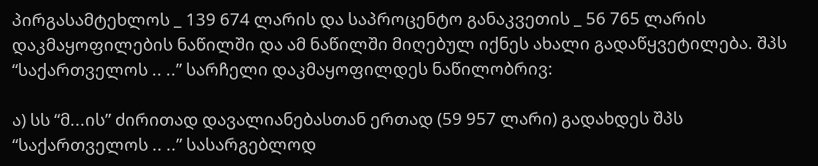პირგასამტეხლოს _ 139 674 ლარის და საპროცენტო განაკვეთის _ 56 765 ლარის დაკმაყოფილების ნაწილში და ამ ნაწილში მიღებულ იქნეს ახალი გადაწყვეტილება. შპს “საქართველოს .. ..” სარჩელი დაკმაყოფილდეს ნაწილობრივ:

ა) სს “მ...ის” ძირითად დავალიანებასთან ერთად (59 957 ლარი) გადახდეს შპს “საქართველოს .. ..” სასარგებლოდ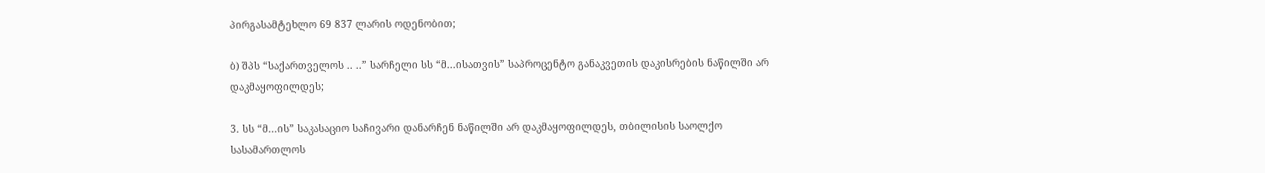პირგასამტეხლო 69 837 ლარის ოდენობით;

ბ) შპს “საქართველოს .. ..” სარჩელი სს “მ...ისათვის” საპროცენტო განაკვეთის დაკისრების ნაწილში არ დაკმაყოფილდეს;

3. სს “მ...ის” საკასაციო საჩივარი დანარჩენ ნაწილში არ დაკმაყოფილდეს, თბილისის საოლქო სასამართლოს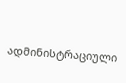ადმინისტრაციული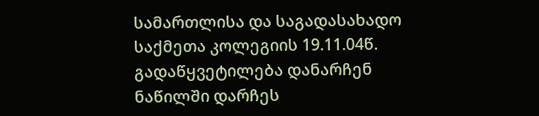სამართლისა და საგადასახადო საქმეთა კოლეგიის 19.11.04წ. გადაწყვეტილება დანარჩენ ნაწილში დარჩეს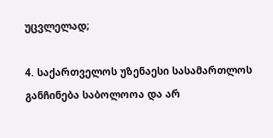უცვლელად;

4. საქართველოს უზენაესი სასამართლოს განჩინება საბოლოოა და არ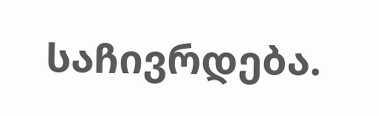საჩივრდება.